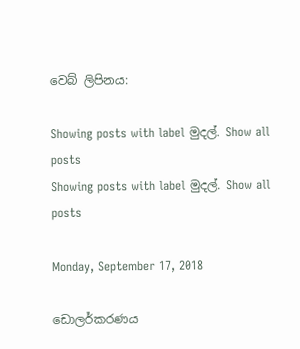වෙබ් ලිපිනය:

Showing posts with label මුදල්. Show all posts
Showing posts with label මුදල්. Show all posts

Monday, September 17, 2018

ඩොලර්කරණය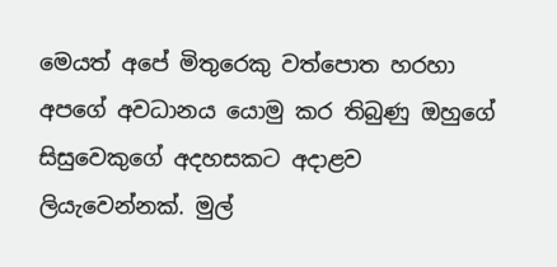මෙයත් අපේ මිතුරෙකු වත්පොත හරහා අපගේ අවධානය යොමු කර තිබුණු ඔහුගේ සිසුවෙකුගේ අදහසකට අදාළව ලියැවෙන්නක්. මුල්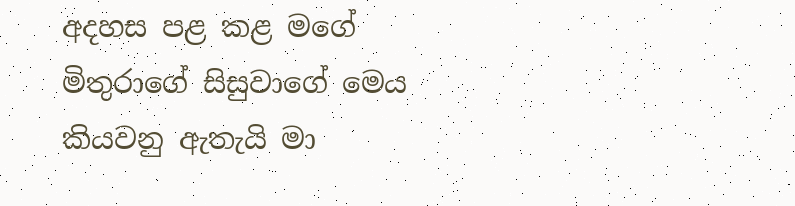අදහස පළ කළ මගේ මිතුරාගේ සිසුවාගේ මෙය කියවනු ඇතැයි මා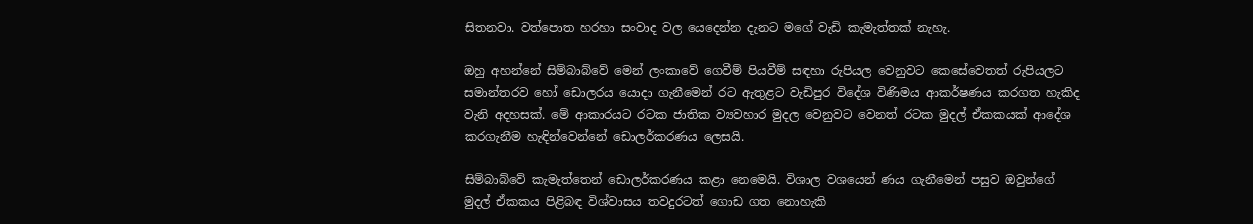සිතනවා. වත්පොත හරහා සංවාද වල යෙදෙන්න දැනට මගේ වැඩි කැමැත්තක් නැහැ.

ඔහු අහන්නේ සිම්බාබ්වේ මෙන් ලංකාවේ ගෙවීම් පියවීම් සඳහා රුපියල වෙනුවට කෙසේවෙතත් රුපියලට සමාන්තරව හෝ ඩොලරය යොදා ගැනීමෙන් රට ඇතුළට වැඩිපුර විදේශ විණිමය ආකර්ෂණය කරගත හැකිද වැනි අදහසක්. මේ ආකාරයට රටක ජාතික ව්‍යවහාර මුදල වෙනුවට වෙනත් රටක මුදල් ඒකකයක් ආදේශ කරගැනීම හැඳින්වෙන්නේ ඩොලර්කරණය ලෙසයි.

සිම්බාබ්වේ කැමැත්තෙන් ඩොලර්කරණය කළා නෙමෙයි. විශාල වශයෙන් ණය ගැනීමෙන් පසුව ඔවුන්ගේ මුදල් ඒකකය පිළිබඳ විශ්වාසය තවදුරටත් ගොඩ ගත නොහැකි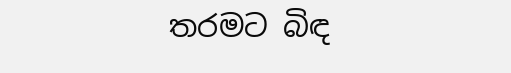තරමට බිඳ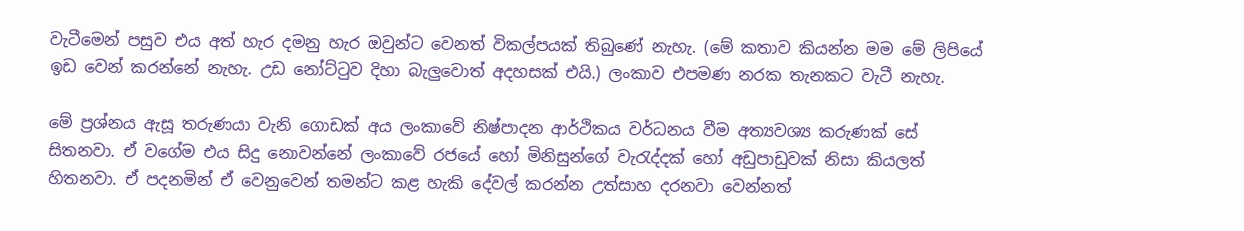වැටීමෙන් පසුව එය අත් හැර දමනු හැර ඔවුන්ට වෙනත් විකල්පයක් තිබුණේ නැහැ. (මේ කතාව කියන්න මම මේ ලිපියේ ඉඩ වෙන් කරන්නේ නැහැ. උඩ නෝට්ටුව දිහා බැලුවොත් අදහසක් එයි.) ලංකාව එපමණ නරක තැනකට වැටී නැහැ.

මේ ප්‍රශ්නය ඇසූ තරුණයා වැනි ගොඩක් අය ලංකාවේ නිෂ්පාදන ආර්ථිකය වර්ධනය වීම අත්‍යවශ්‍ය කරුණක් සේ සිතනවා. ඒ වගේම එය සිදු නොවන්නේ ලංකාවේ රජයේ හෝ මිනිසුන්ගේ වැරැද්දක් හෝ අඩුපාඩුවක් නිසා කියලත් හිතනවා. ඒ පදනමින් ඒ වෙනුවෙන් තමන්ට කළ හැකි දේවල් කරන්න උත්සාහ දරනවා වෙන්නත්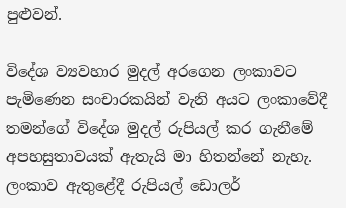පුළුවන්.

විදේශ ව්‍යවහාර මුදල් අරගෙන ලංකාවට පැමිණෙන සංචාරකයින් වැනි අයට ලංකාවේදී තමන්ගේ විදේශ මුදල් රුපියල් කර ගැනීමේ අපහසුතාවයක් ඇතැයි මා හිතන්නේ නැහැ. ලංකාව ඇතුළේදී රුපියල් ඩොලර්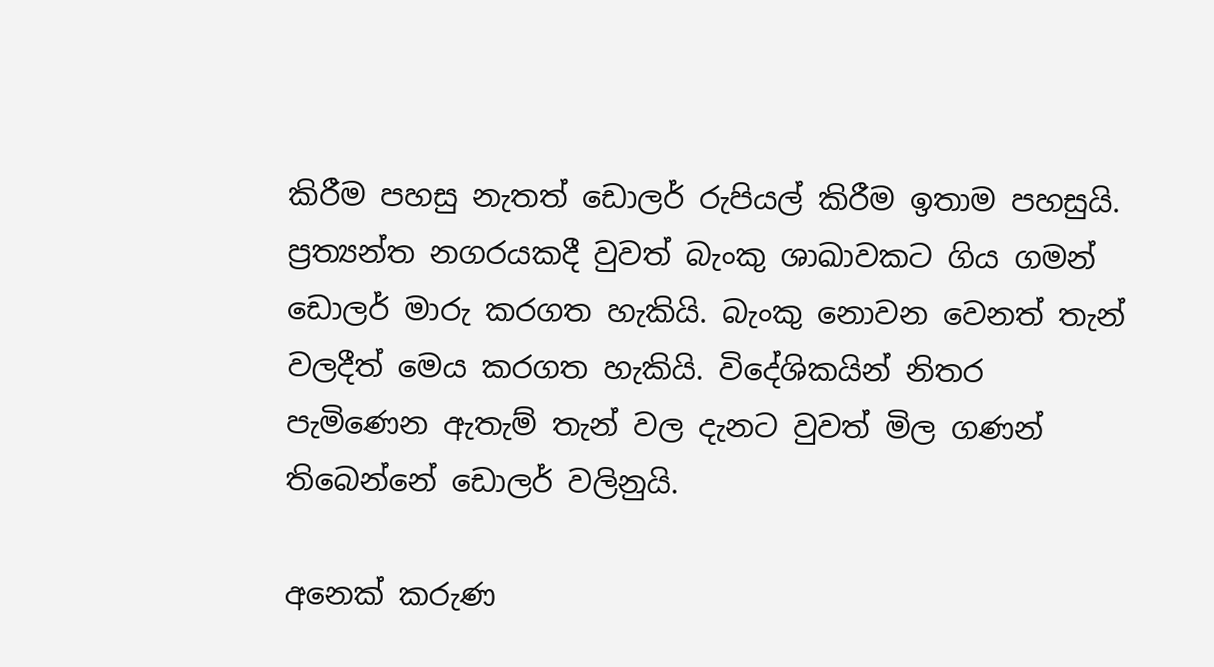කිරීම පහසු නැතත් ඩොලර් රුපියල් කිරීම ඉතාම පහසුයි. ප්‍රත්‍යන්ත නගරයකදී වුවත් බැංකු ශාඛාවකට ගිය ගමන් ඩොලර් මාරු කරගත හැකියි. බැංකු නොවන වෙනත් තැන් වලදීත් මෙය කරගත හැකියි. විදේශිකයින් නිතර පැමිණෙන ඇතැම් තැන් වල දැනට වුවත් මිල ගණන් තිබෙන්නේ ඩොලර් වලිනුයි.

අනෙක් කරුණ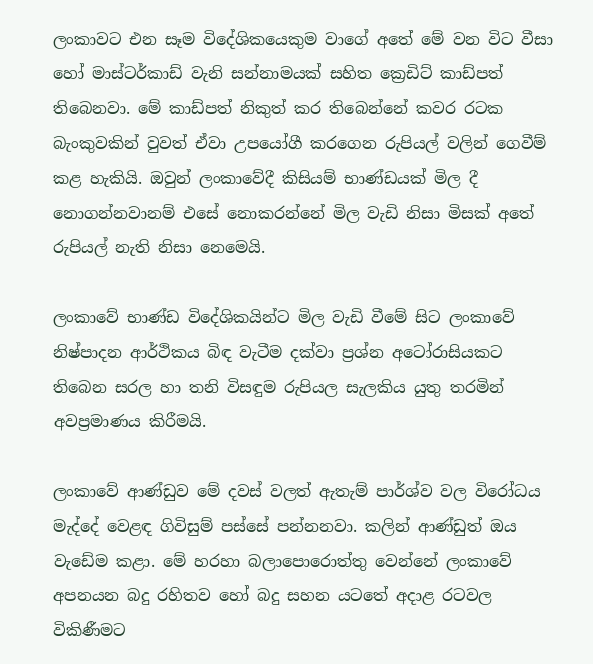ලංකාවට එන සෑම විදේශිකයෙකුම වාගේ අතේ මේ වන විට වීසා හෝ මාස්ටර්කාඩ් වැනි සන්නාමයක් සහිත ක්‍රෙඩිට් කාඩ්පත් තිබෙනවා. මේ කාඩ්පත් නිකුත් කර තිබෙන්නේ කවර රටක බැංකුවකින් වුවත් ඒවා උපයෝගී කරගෙන රුපියල් වලින් ගෙවීම් කළ හැකියි. ඔවුන් ලංකාවේදී කිසියම් භාණ්ඩයක් මිල දී නොගන්නවානම් එසේ නොකරන්නේ මිල වැඩි නිසා මිසක් අතේ රුපියල් නැති නිසා නෙමෙයි.

ලංකාවේ භාණ්ඩ විදේශිකයින්ට මිල වැඩි වීමේ සිට ලංකාවේ නිෂ්පාදන ආර්ථිකය බිඳ වැටීම දක්වා ප්‍රශ්න අටෝරාසියකට තිබෙන සරල හා තනි විසඳුම රුපියල සැලකිය යුතු තරමින් අවප්‍රමාණය කිරීමයි.

ලංකාවේ ආණ්ඩුව මේ දවස් වලත් ඇතැම් පාර්ශ්ව වල විරෝධය මැද්දේ වෙළඳ ගිවිසුම් පස්සේ පන්නනවා. කලින් ආණ්ඩුත් ඔය වැඩේම කළා. මේ හරහා බලාපොරොත්තු වෙන්නේ ලංකාවේ අපනයන බදු රහිතව හෝ බදු සහන යටතේ අදාළ රටවල විකිණීමට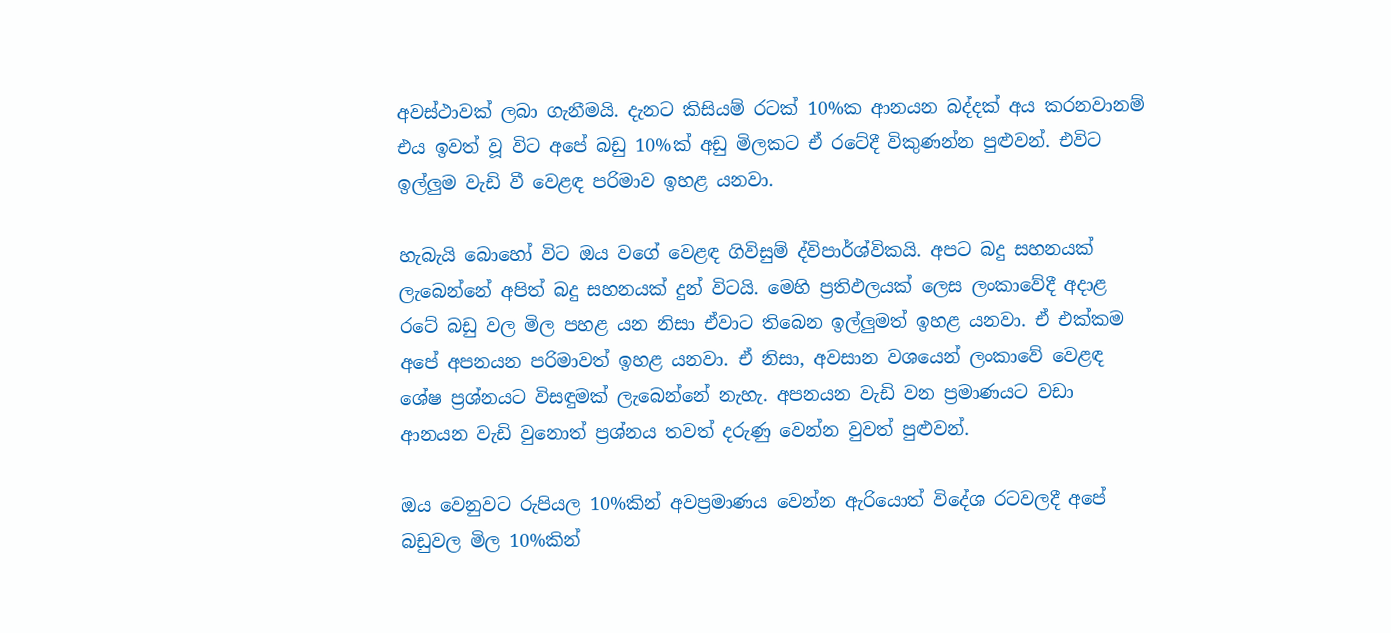අවස්ථාවක් ලබා ගැනීමයි. දැනට කිසියම් රටක් 10%ක ආනයන බද්දක් අය කරනවානම් එය ඉවත් වූ විට අපේ බඩු 10%ක් අඩු මිලකට ඒ රටේදී විකුණන්න පුළුවන්. එවිට ඉල්ලුම වැඩි වී වෙළඳ පරිමාව ඉහළ යනවා.

හැබැයි බොහෝ විට ඔය වගේ වෙළඳ ගිවිසුම් ද්විපාර්ශ්විකයි. අපට බදු සහනයක් ලැබෙන්නේ අපිත් බදු සහනයක් දුන් විටයි. මෙහි ප්‍රතිඵලයක් ලෙස ලංකාවේදී අදාළ රටේ බඩු වල මිල පහළ යන නිසා ඒවාට තිබෙන ඉල්ලුමත් ඉහළ යනවා. ඒ එක්කම අපේ අපනයන පරිමාවත් ඉහළ යනවා. ඒ නිසා, අවසාන වශයෙන් ලංකාවේ වෙළඳ ශේෂ ප්‍රශ්නයට විසඳුමක් ලැබෙන්නේ නැහැ. අපනයන වැඩි වන ප්‍රමාණයට වඩා ආනයන වැඩි වුනොත් ප්‍රශ්නය තවත් දරුණු වෙන්න වුවත් පුළුවන්.

ඔය වෙනුවට රුපියල 10%කින් අවප්‍රමාණය වෙන්න ඇරියොත් විදේශ රටවලදී අපේ බඩුවල මිල 10%කින්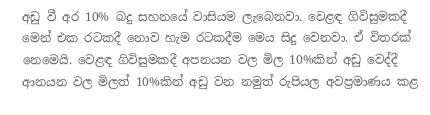අඩු වී අර 10% බදු සහනයේ වාසියම ලැබෙනවා. වෙළඳ ගිවිසුමකදී මෙන් එක රටකදී නොව හැම රටකදීම මෙය සිදු වෙනවා. ඒ විතරක් නෙමෙයි. වෙළඳ ගිවිසුමකදී අපනයන වල මිල 10%කින් අඩු වෙද්දී ආනයන වල මිලත් 10%කින් අඩු වන නමුත් රුපියල අවප්‍රමාණය කළ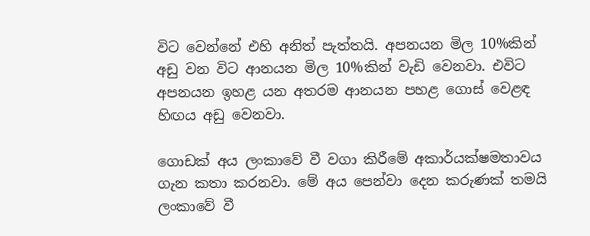විට වෙන්නේ එහි අනිත් පැත්තයි. අපනයන මිල 10%කින් අඩු වන විට ආනයන මිල 10%කින් වැඩි වෙනවා. එවිට අපනයන ඉහළ යන අතරම ආනයන පහළ ගොස් වෙළඳ හිඟය අඩු වෙනවා.

ගොඩක් අය ලංකාවේ වී වගා කිරීමේ අකාර්යක්ෂමතාවය ගැන කතා කරනවා. මේ අය පෙන්වා දෙන කරුණක් තමයි ලංකාවේ වී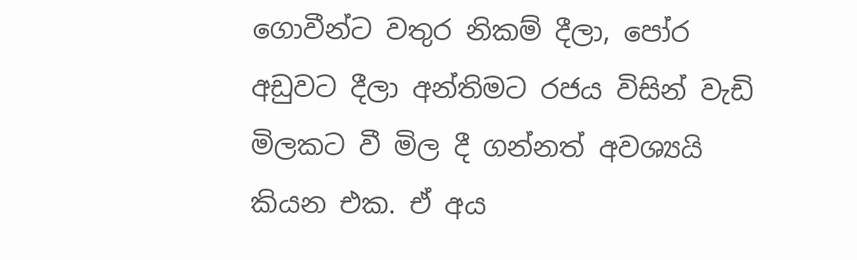ගොවීන්ට වතුර නිකම් දීලා, පෝර අඩුවට දීලා අන්තිමට රජය විසින් වැඩි මිලකට වී මිල දී ගන්නත් අවශ්‍යයි කියන එක. ඒ අය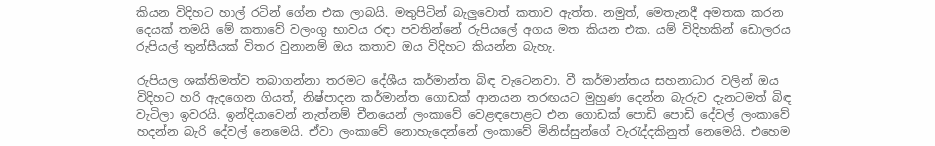කියන විදිහට හාල් රටින් ගේන එක ලාබයි. මතුපිටින් බැලුවොත් කතාව ඇත්ත. නමුත්, මෙතැනදී අමතක කරන දෙයක් තමයි මේ කතාවේ වලංගු භාවය රඳා පවතින්නේ රුපියලේ අගය මත කියන එක. යම් විදිහකින් ඩොලරය රුපියල් තුන්සීයක් විතර වුනානම් ඔය කතාව ඔය විදිහට කියන්න බැහැ.

රුපියල ශක්තිමත්ව තබාගන්නා තරමට දේශීය කර්මාන්ත බිඳ වැටෙනවා. වී කර්මාන්තය සහනාධාර වලින් ඔය විදිහට හරි ඇදගෙන ගියත්, නිෂ්පාදන කර්මාන්ත ගොඩක් ආනයන තරඟයට මුහුණ දෙන්න බැරුව දැනටමත් බිඳ වැටිලා ඉවරයි. ඉන්දියාවෙන් නැත්නම් චීනයෙන් ලංකාවේ වෙළඳපොළට එන ගොඩක් පොඩි පොඩි දේවල් ලංකාවේ හදන්න බැරි දේවල් නෙමෙයි. ඒවා ලංකාවේ නොහැදෙන්නේ ලංකාවේ මිනිස්සුන්ගේ වැරැද්දකිනුත් නෙමෙයි. එහෙම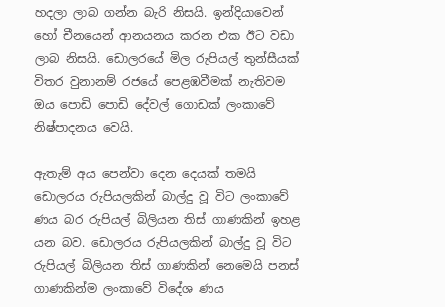හදලා ලාබ ගන්න බැරි නිසයි. ඉන්දියාවෙන් හෝ චීනයෙන් ආනයනය කරන එක ඊට වඩා ලාබ නිසයි. ඩොලරයේ මිල රුපියල් තුන්සීයක් විතර වුනානම් රජයේ පෙළඹවීමක් නැතිවම ඔය පොඩි පොඩි දේවල් ගොඩක් ලංකාවේ නිෂ්පාදනය වෙයි.

ඇතැම් අය පෙන්වා දෙන දෙයක් තමයි ඩොලරය රුපියලකින් බාල්දු වූ විට ලංකාවේ ණය බර රුපියල් බිලියන තිස් ගාණකින් ඉහළ යන බව. ඩොලරය රුපියලකින් බාල්දු වූ විට රුපියල් බිලියන තිස් ගාණකින් නෙමෙයි පනස් ගාණකින්ම ලංකාවේ විදේශ ණය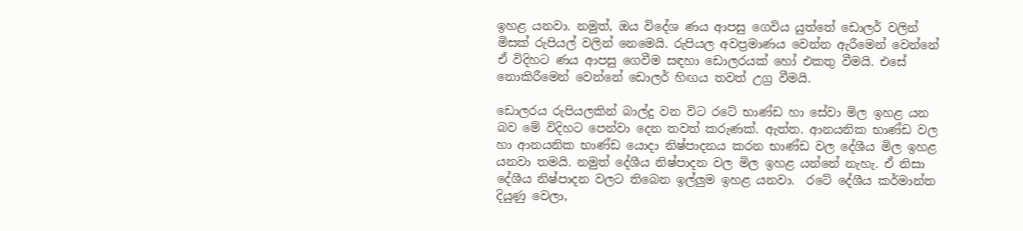ඉහළ යනවා. නමුත්, ඔය විදේශ ණය ආපසු ගෙවිය යුත්තේ ඩොලර් වලින් මිසක් රුපියල් වලින් නෙමෙයි. රුපියල අවප්‍රමාණය වෙන්න ඇරීමෙන් වෙන්නේ ඒ විදිහට ණය ආපසු ගෙවීම සඳහා ඩොලරයක් හෝ එකතු වීමයි. එසේ නොකිරීමෙන් වෙන්නේ ඩොලර් හිඟය තවත් උග්‍ර වීමයි.

ඩොලරය රුපියලකින් බාල්දු වන විට රටේ භාණ්ඩ හා සේවා මිල ඉහළ යන බව මේ විදිහට පෙන්වා දෙන තවත් කරුණක්. ඇත්ත. ආනයනික භාණ්ඩ වල හා ආනයනික භාණ්ඩ යොදා නිෂ්පාදනය කරන භාණ්ඩ වල දේශීය මිල ඉහළ යනවා තමයි. නමුත් දේශීය නිෂ්පාදන වල මිල ඉහළ යන්නේ නැහැ. ඒ නිසා දේශීය නිෂ්පාදන වලට තිබෙන ඉල්ලුම ඉහළ යනවා.  රටේ දේශීය කර්මාන්ත දියුණු වෙලා,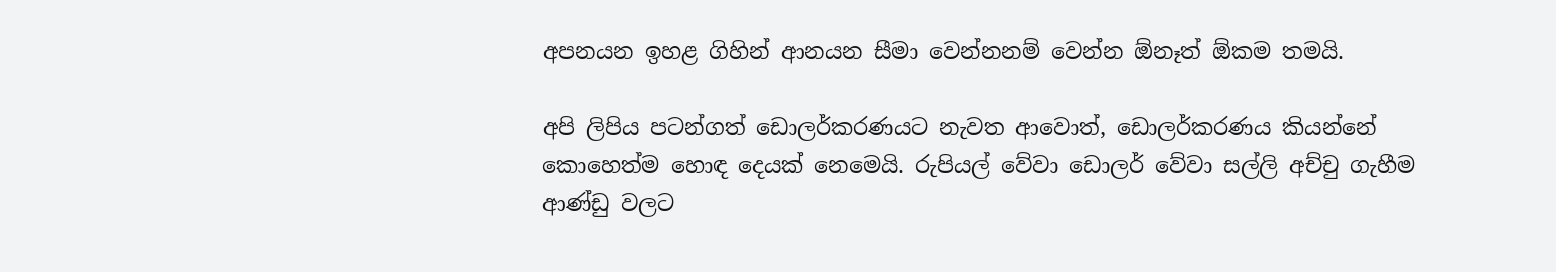අපනයන ඉහළ ගිහින් ආනයන සීමා වෙන්නනම් වෙන්න ඕනෑත් ඕකම තමයි.

අපි ලිපිය පටන්ගත් ඩොලර්කරණයට නැවත ආවොත්, ඩොලර්කරණය කියන්නේ කොහෙත්ම හොඳ දෙයක් නෙමෙයි. රුපියල් වේවා ඩොලර් වේවා සල්ලි අච්චු ගැහීම ආණ්ඩු වලට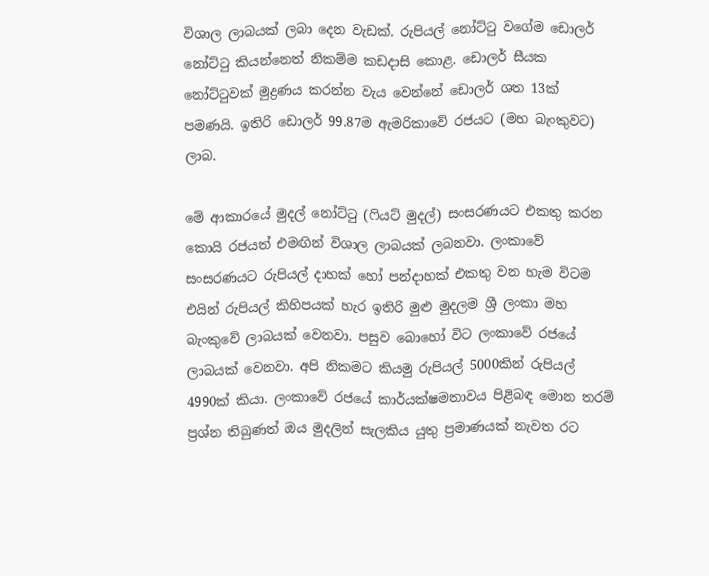විශාල ලාබයක් ලබා දෙන වැඩක්. රුපියල් නෝට්ටු වගේම ඩොලර් නෝට්ටු කියන්නෙත් නිකම්ම කඩදාසි කොළ. ඩොලර් සීයක නෝට්ටුවක් මුද්‍රණය කරන්න වැය වෙන්නේ ඩොලර් ශත 13ක් පමණයි. ඉතිරි ඩොලර් 99.87ම ඇමරිකාවේ රජයට (මහ බැංකුවට) ලාබ.

මේ ආකාරයේ මුදල් නෝට්ටු (ෆියට් මුදල්) සංසරණයට එකතු කරන කොයි රජයත් එමඟින් විශාල ලාබයක් ලබනවා. ලංකාවේ සංසරණයට රුපියල් දාහක් හෝ පන්දාහක් එකතු වන හැම විටම එයින් රුපියල් කිහිපයක් හැර ඉතිරි මුළු මුදලම ශ්‍රී ලංකා මහ බැංකුවේ ලාබයක් වෙනවා. පසුව බොහෝ විට ලංකාවේ රජයේ ලාබයක් වෙනවා. අපි නිකමට කියමු රුපියල් 5000කින් රුපියල් 4990ක් කියා. ලංකාවේ රජයේ කාර්යක්ෂමතාවය පිළිබඳ මොන තරම් ප්‍රශ්න තිබුණත් ඔය මුදලින් සැලකිය යුතු ප්‍රමාණයක් නැවත රට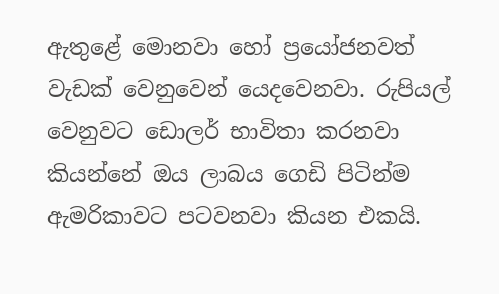ඇතුළේ මොනවා හෝ ප්‍රයෝජනවත් වැඩක් වෙනුවෙන් යෙදවෙනවා. රුපියල් වෙනුවට ඩොලර් භාවිතා කරනවා කියන්නේ ඔය ලාබය ගෙඩි පිටින්ම ඇමරිකාවට පටවනවා කියන එකයි.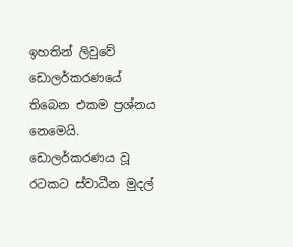ඉහතින් ලිවුවේ ඩොලර්කරණයේ තිබෙන එකම ප්‍රශ්නය නෙමෙයි. ඩොලර්කරණය වූ රටකට ස්වාධීන මුදල්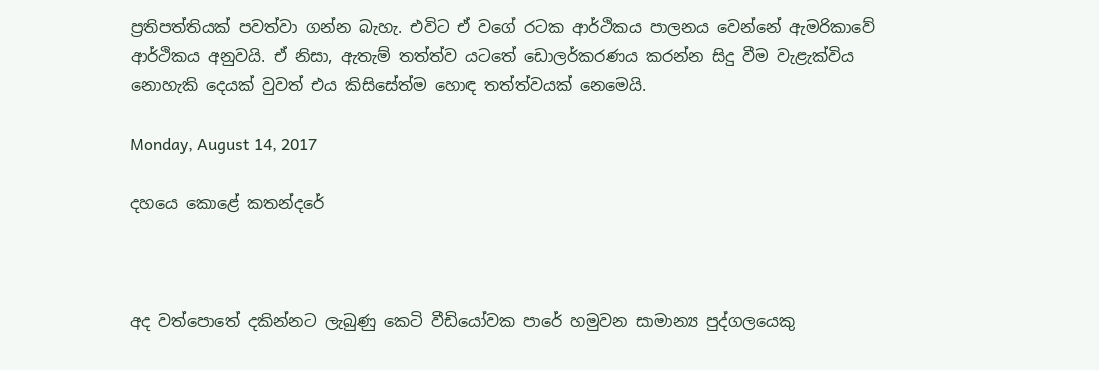ප්‍රතිපත්තියක් පවත්වා ගන්න බැහැ. එවිට ඒ වගේ රටක ආර්ථිකය පාලනය වෙන්නේ ඇමරිකාවේ ආර්ථිකය අනුවයි. ඒ නිසා, ඇතැම් තත්ත්ව යටතේ ඩොලර්කරණය කරන්න සිදු වීම වැළැක්විය නොහැකි දෙයක් වුවත් එය කිසිසේත්ම හොඳ තත්ත්වයක් නෙමෙයි.

Monday, August 14, 2017

දහයෙ කොළේ කතන්දරේ



අද වත්පොතේ දකින්නට ලැබුණු කෙටි වීඩියෝවක පාරේ හමුවන සාමාන්‍ය පුද්ගලයෙකු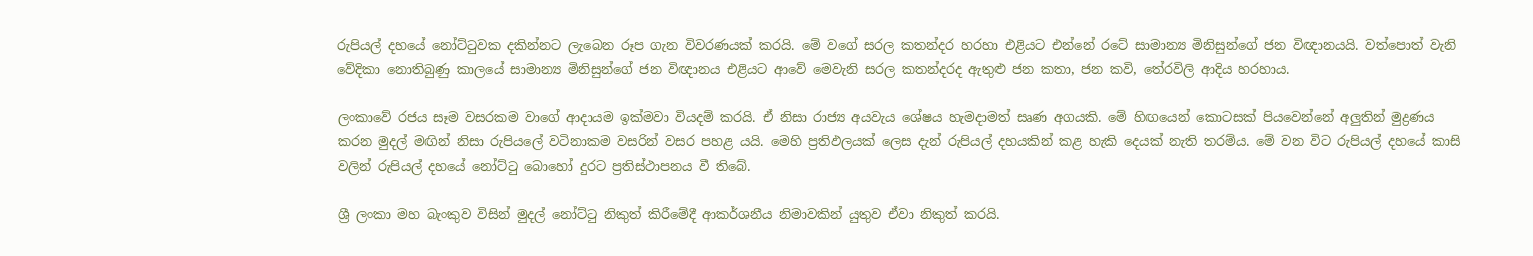රුපියල් දහයේ නෝට්ටුවක දකින්නට ලැබෙන රූප ගැන විවරණයක් කරයි. මේ වගේ සරල කතන්දර හරහා එළියට එන්නේ රටේ සාමාන්‍ය මිනිසුන්ගේ ජන විඥානයයි. වත්පොත් වැනි වේදිකා නොතිබුණු කාලයේ සාමාන්‍ය මිනිසුන්ගේ ජන විඥානය එළියට ආවේ මෙවැනි සරල කතන්දරද ඇතුළු ජන කතා, ජන කවි, තේරවිලි ආදිය හරහාය.

ලංකාවේ රජය සෑම වසරකම වාගේ ආදායම ඉක්මවා වියදම් කරයි. ඒ නිසා රාජ්‍ය අයවැය ශේෂය හැමදාමත් සෘණ අගයකි. මේ හිඟයෙන් කොටසක් පියවෙන්නේ අලුතින් මුද්‍රණය කරන මුදල් මඟින් නිසා රුපියලේ වටිනාකම වසරින් වසර පහළ යයි. මෙහි ප්‍රතිඵලයක් ලෙස දැන් රුපියල් දහයකින් කළ හැකි දෙයක් නැති තරම්ය. මේ වන විට රුපියල් දහයේ කාසි වලින් රුපියල් දහයේ නෝට්ටු බොහෝ දුරට ප්‍රතිස්ථාපනය වී තිබේ.

ශ්‍රී ලංකා මහ බැංකුව විසින් මුදල් නෝට්ටු නිකුත් කිරීමේදී ආකර්ශනීය නිමාවකින් යුතුව ඒවා නිකුත් කරයි.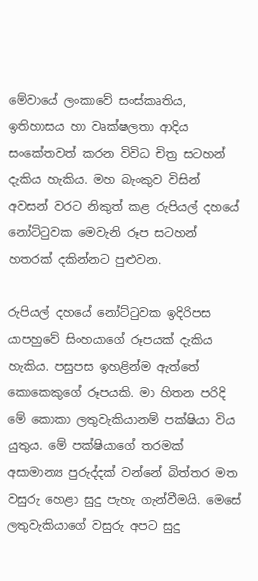මේවායේ ලංකාවේ සංස්කෘතිය, ඉතිහාසය හා වෘක්ෂලතා ආදිය සංකේතවත් කරන විවිධ චිත්‍ර සටහන් දැකිය හැකිය. මහ බැංකුව විසින් අවසන් වරට නිකුත් කළ රුපියල් දහයේ නෝට්ටුවක මෙවැනි රූප සටහන් හතරක් දකින්නට පුළුවන.

රුපියල් දහයේ නෝට්ටුවක ඉදිරිපස යාපහුවේ සිංහයාගේ රූපයක් දැකිය හැකිය. පසුපස ඉහළින්ම ඇත්තේ කොකෙකුගේ රූපයකි. මා හිතන පරිදි මේ කොකා ලතුවැකියානම් පක්ෂියා විය යුතුය. මේ පක්ෂියාගේ තරමක් අසාමාන්‍ය පුරුද්දක් වන්නේ බිත්තර මත වසුරු හෙළා සුදු පැහැ ගැන්වීමයි. මෙසේ ලතුවැකියාගේ වසුරු අපට සුදු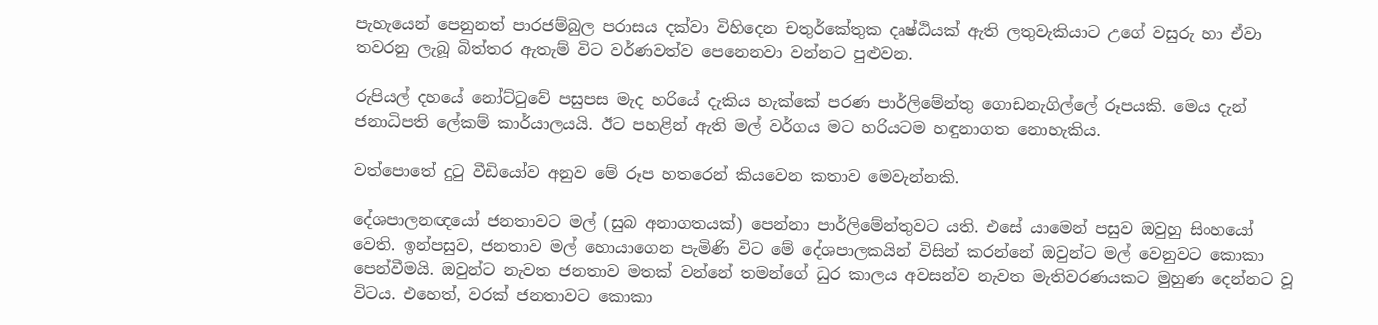පැහැයෙන් පෙනුනත් පාරජම්බුල පරාසය දක්වා විහිදෙන චතුර්කේතුක දෘෂ්ඨියක් ඇති ලතුවැකියාට උගේ වසුරු හා ඒවා තවරනු ලැබූ බිත්තර ඇතැම් විට වර්ණවත්ව පෙනෙනවා වන්නට පුළුවන.

රුපියල් දහයේ නෝට්ටුවේ පසුපස මැද හරියේ දැකිය හැක්කේ පරණ පාර්ලිමේන්තු ගොඩනැගිල්ලේ රූපයකි. මෙය දැන් ජනාධිපති ලේකම් කාර්යාලයයි. ඊට පහළින් ඇති මල් වර්ගය මට හරියටම හඳුනාගත නොහැකිය.

වත්පොතේ දුටු වීඩියෝව අනුව මේ රූප හතරෙන් කියවෙන කතාව මෙවැන්නකි.

දේශපාලනඥයෝ ජනතාවට මල් (සුබ අනාගතයක්) පෙන්නා පාර්ලිමේන්තුවට යති. එසේ යාමෙන් පසුව ඔවුහු සිංහයෝ වෙති. ඉන්පසුව, ජනතාව මල් හොයාගෙන පැමිණි විට මේ දේශපාලකයින් විසින් කරන්නේ ඔවුන්ට මල් වෙනුවට කොකා පෙන්වීමයි. ඔවුන්ට නැවත ජනතාව මතක් වන්නේ තමන්ගේ ධුර කාලය අවසන්ව නැවත මැතිවරණයකට මුහුණ දෙන්නට වූ විටය. එහෙත්, වරක් ජනතාවට කොකා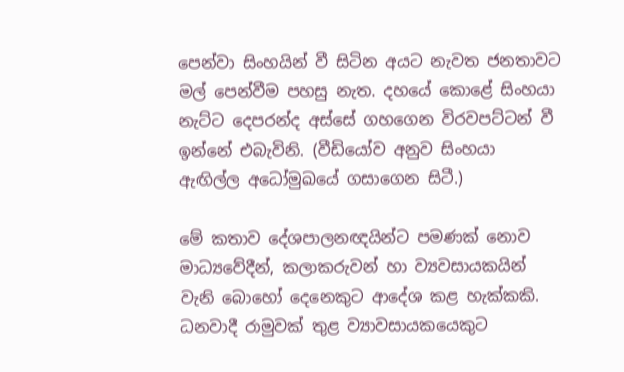පෙන්වා සිංහයින් වී සිටින අයට නැවත ජනතාවට මල් පෙන්වීම පහසු නැත. දහයේ කොළේ සිංහයා නැට්ට දෙපරන්ද අස්සේ ගහගෙන විරවපට්ටන් වී ඉන්නේ එබැවිනි. (වීඩියෝව අනුව සිංහයා ඇඟිල්ල අධෝමුඛයේ ගසාගෙන සිටී.)

මේ කතාව දේශපාලනඥයින්ට පමණක් නොව මාධ්‍යවේදීන්, කලාකරුවන් හා ව්‍යවසායකයින් වැනි බොහෝ දෙනෙකුට ආදේශ කළ හැක්කකි. ධනවාදී රාමුවක් තුළ ව්‍යාවසායකයෙකුට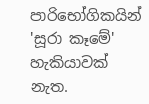පාරිභෝගිකයින් 'සූරා කෑමේ' හැකියාවක් නැත.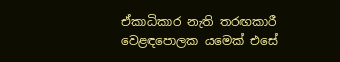ඒකාධිකාර නැති තරඟකාරී වෙළඳපොලක යමෙක් එසේ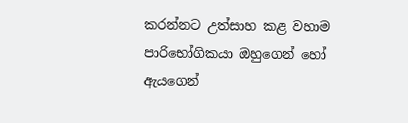කරන්නට උත්සාහ කළ වහාම පාරිභෝගිකයා ඔහුගෙන් හෝ ඇයගෙන්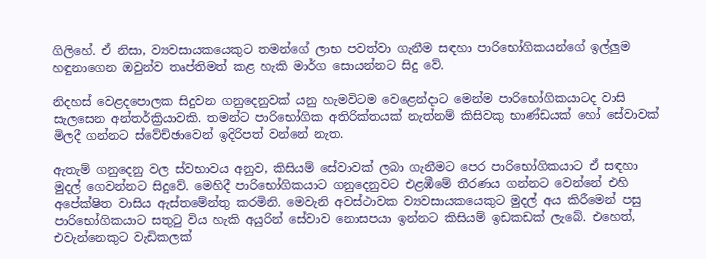ගිලිහේ. ඒ නිසා, ව්‍යවසායකයෙකුට තමන්ගේ ලාභ පවත්වා ගැනීම සඳහා පාරිභෝගිකයන්ගේ ඉල්ලුම හඳුනාගෙන ඔවුන්ව තෘප්තිමත් කළ හැකි මාර්ග සොයන්නට සිදු වේ.

නිදහස් වෙළදපොලක සිදුවන ගනුදෙනුවක් යනු හැමවිටම වෙළෙන්දාට මෙන්ම පාරිභෝගිකයාටද වාසි සැලසෙන අන්තර්ක්‍රියාවකි. තමන්ට පාරිභෝගික අතිරික්තයක් නැත්නම් කිසිවකු භාණ්ඩයක් හෝ සේවාවක් මිලදී ගන්නට ස්වේච්ඡාවෙන් ඉදිරිපත් වන්නේ නැත.

ඇතැම් ගනුදෙනු වල ස්වභාවය අනුව, කිසියම් සේවාවක් ලබා ගැනීමට පෙර පාරිභෝගිකයාට ඒ සඳහා මුදල් ගෙවන්නට සිදුවේ. මෙහිදී පාරිභෝගිකයාට ගනුදෙනුවට එළඹීමේ තීරණය ගන්නට වෙන්නේ එහි අපේක්ෂිත වාසිය ඇස්තමේන්තු කරමිනි. මෙවැනි අවස්ථාවක ව්‍යවසායකයෙකුට මුදල් අය කිරීමෙන් පසු පාරිභෝගිකයාට සතුටු විය හැකි අයුරින් සේවාව නොසපයා ඉන්නට කිසියම් ඉඩකඩක් ලැබේ. එහෙත්, එවැන්නෙකුට වැඩිකලක්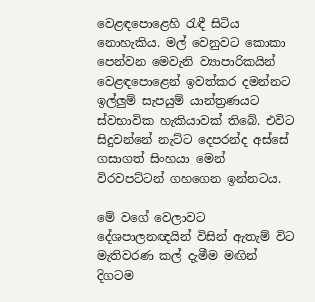වෙළඳපොළෙහි රැඳී සිටිය නොහැකිය. මල් වෙනුවට කොකා පෙන්වන මෙවැනි ව්‍යාපාරිකයින් වෙළඳපොළෙන් ඉවත්කර දමන්නට ඉල්ලුම් සැපයුම් යාන්ත්‍රණයට ස්වභාවික හැකියාවක් තිබේ. එවිට සිදුවන්නේ නැට්ට දෙපරන්ද අස්සේ ගසාගත් සිංහයා මෙන් විරවපට්ටන් ගහගෙන ඉන්නටය.

මේ වගේ වෙලාවට දේශපාලනඥයින් විසින් ඇතැම් විට මැතිවරණ කල් දැමීම මඟින් දිගටම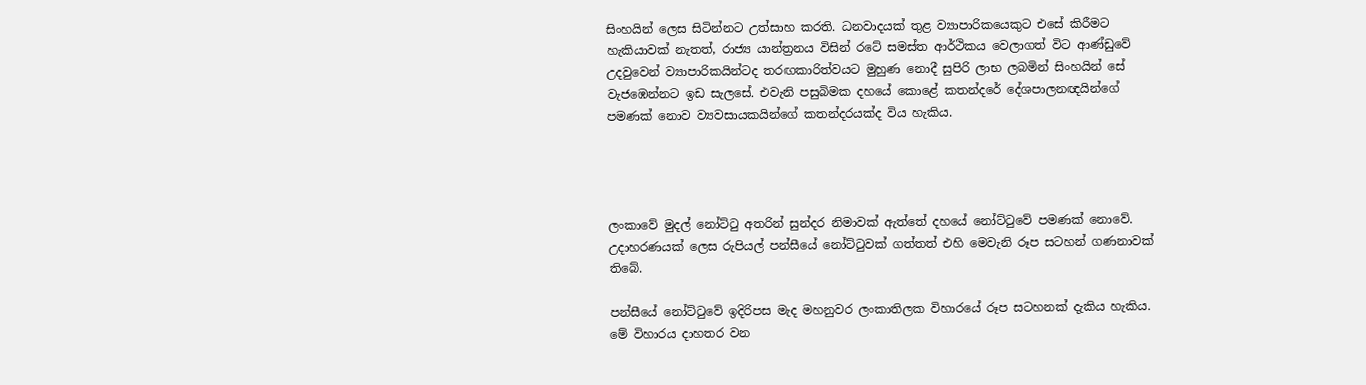සිංහයින් ලෙස සිටින්නට උත්සාහ කරති. ධනවාදයක් තුළ ව්‍යාපාරිකයෙකුට එසේ කිරීමට හැකියාවක් නැතත්, රාජ්‍ය යාන්ත්‍රනය විසින් රටේ සමස්ත ආර්ථිකය වෙලාගත් විට ආණ්ඩුවේ උදවුවෙන් ව්‍යාපාරිකයින්ටද තරඟකාරිත්වයට මුහුණ නොදී සුපිරි ලාභ ලබමින් සිංහයින් සේ වැජඹෙන්නට ඉඩ සැලසේ. එවැනි පසුබිමක දහයේ කොළේ කතන්දරේ දේශපාලනඥයින්ගේ පමණක් නොව ව්‍යවසායකයින්ගේ කතන්දරයක්ද විය හැකිය.




ලංකාවේ මුදල් නෝට්ටු අතරින් සුන්දර නිමාවක් ඇත්තේ දහයේ නෝට්ටුවේ පමණක් නොවේ. උදාහරණයක් ලෙස රුපියල් පන්සීයේ නෝට්ටුවක් ගත්තත් එහි මෙවැනි රූප සටහන් ගණනාවක් තිබේ.

පන්සීයේ නෝට්ටුවේ ඉදිරිපස මැද මහනුවර ලංකාතිලක විහාරයේ රූප සටහනක් දැකිය හැකිය. මේ විහාරය දාහතර වන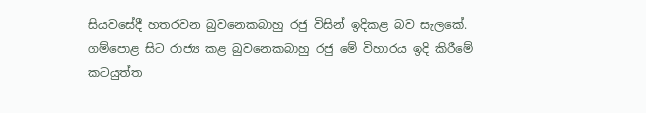සියවසේදී හතරවන බුවනෙකබාහු රජු විසින් ඉදිකළ බව සැලකේ. ගම්පොළ සිට රාජ්‍ය කළ බුවනෙකබාහු රජු මේ විහාරය ඉදි කිරීමේ කටයුත්ත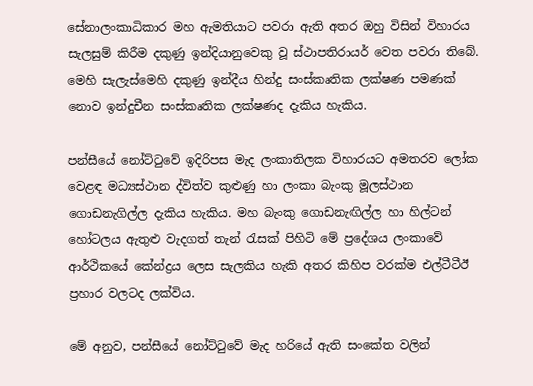සේනාලංකාධිකාර මහ ඇමතියාට පවරා ඇති අතර ඔහු විසින් විහාරය සැලසුම් කිරීම දකුණු ඉන්දියානුවෙකු වූ ස්ථාපතිරායර් වෙත පවරා තිබේ. මෙහි සැලැස්මෙහි දකුණු ඉන්දීය හින්දු සංස්කෘතික ලක්ෂණ පමණක් නොව ඉන්දුචීන සංස්කෘතික ලක්ෂණද දැකිය හැකිය.

පන්සීයේ නෝට්ටුවේ ඉදිරිපස මැද ලංකාතිලක විහාරයට අමතරව ලෝක වෙළඳ මධ්‍යස්ථාන ද්විත්ව කුළුණු හා ලංකා බැංකු මූලස්ථාන ගොඩනැගිල්ල දැකිය හැකිය. මහ බැංකු ගොඩනැඟිල්ල හා හිල්ටන් හෝටලය ඇතුළු වැදගත් තැන් රැසක් පිහිටි මේ ප්‍රදේශය ලංකාවේ ආර්ථිකයේ කේන්ද්‍රය ලෙස සැලකිය හැකි අතර කිහිප වරක්ම එල්ටීටීඊ ප්‍රහාර වලටද ලක්විය.

මේ අනුව, පන්සීයේ නෝට්ටුවේ මැද හරියේ ඇති සංකේත වලින්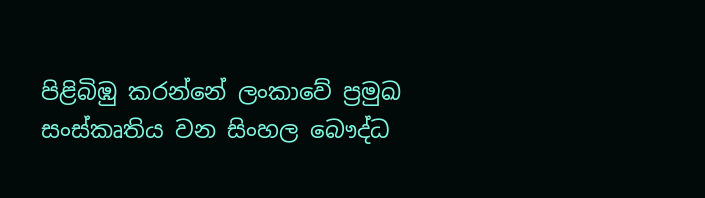පිළිබිඹු කරන්නේ ලංකාවේ ප්‍රමුඛ සංස්කෘතිය වන සිංහල බෞද්ධ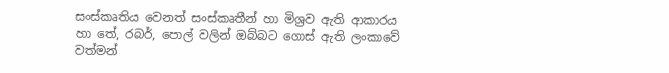සංස්කෘතිය වෙනත් සංස්කෘතීන් හා මිශ්‍රව ඇති ආකාරය හා තේ, රබර්, පොල් වලින් ඔබ්බට ගොස් ඇති ලංකාවේ වත්මන්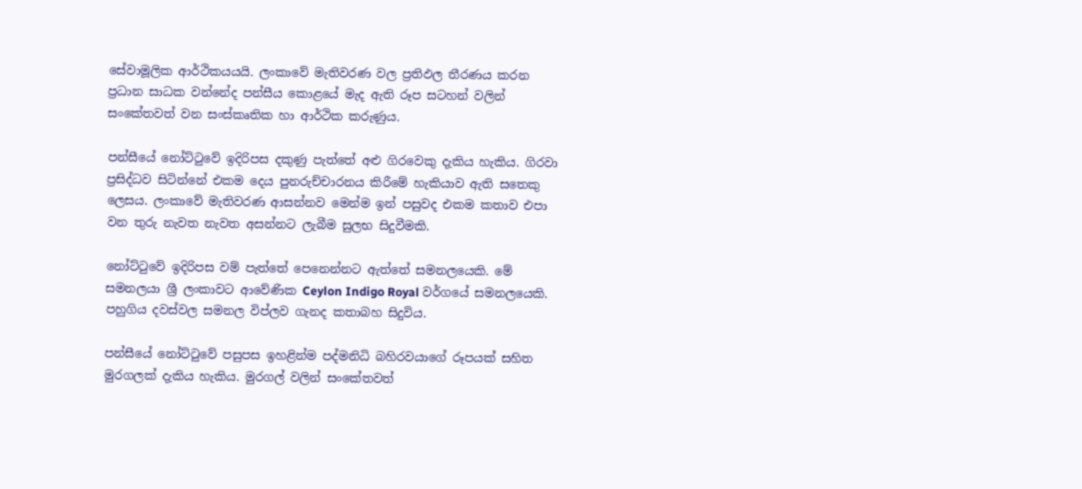සේවාමූලික ආර්ථිකයයයි. ලංකාවේ මැතිවරණ වල ප්‍රතිඵල තීරණය කරන ප්‍රධාන සාධක වන්නේද පන්සීය කොළයේ මැද ඇති රූප සටහන් වලින් සංකේතවත් වන සංස්කෘතික හා ආර්ථික කරුණුය.

පන්සීයේ නෝට්ටුවේ ඉදිරිපස දකුණු පැත්තේ අළු ගිරවෙකු දැකිය හැකිය. ගිරවා ප්‍රසිද්ධව සිටින්නේ එකම දෙය පුනරුච්චාරනය කිරීමේ හැකියාව ඇති සතෙකු ලෙසය. ලංකාවේ මැතිවරණ ආසන්නව මෙන්ම ඉන් පසුවද එකම කතාව එපා වන තුරු නැවත නැවත අසන්නට ලැබීම සුලභ සිදුවීමකි.

නෝට්ටුවේ ඉදිරිපස වම් පැත්තේ පෙනෙන්නට ඇත්තේ සමනලයෙකි. මේ සමනලයා ශ්‍රී ලංකාවට ආවේණික Ceylon Indigo Royal වර්ගයේ සමනලයෙකි. පහුගිය දවස්වල සමනල විප්ලව ගැනද කතාබහ සිදුවිය.

පන්සීයේ නෝට්ටුවේ පසුපස ඉහළින්ම පද්මනිධි බහිරවයාගේ රූපයක් සහිත මුරගලක් දැකිය හැකිය. මුරගල් වලින් සංකේතවත්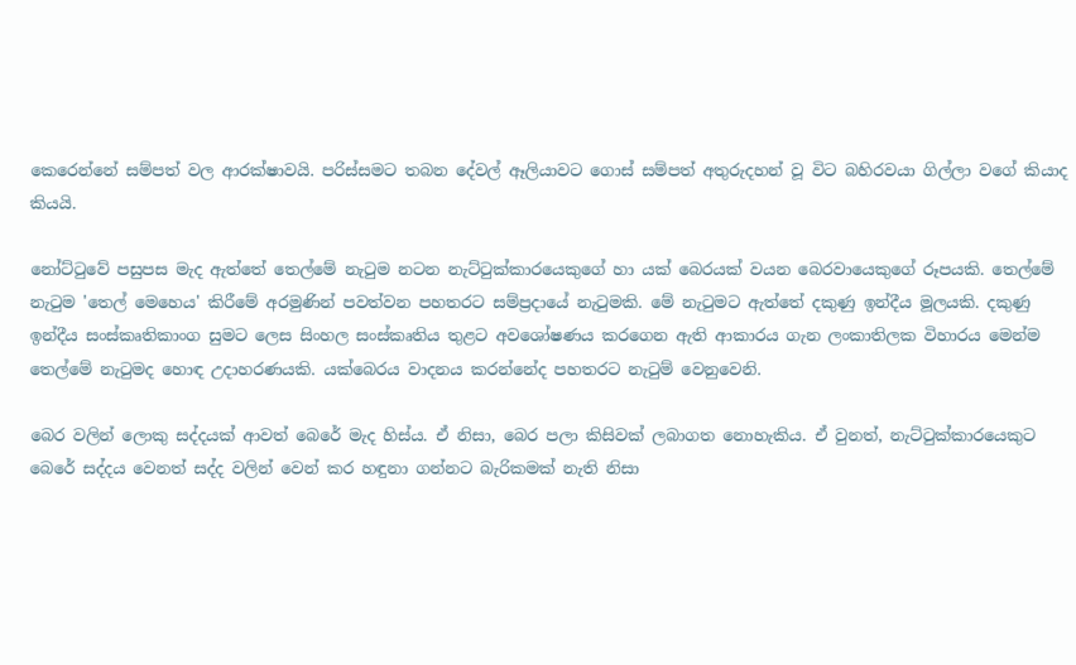කෙරෙන්නේ සම්පත් වල ආරක්ෂාවයි. පරිස්සමට තබන දේවල් ඈලියාවට ගොස් සම්පත් අතුරුදහන් වූ විට බහිරවයා ගිල්ලා වගේ කියාද කියයි.

නෝට්ටුවේ පසුපස මැද ඇත්තේ තෙල්මේ නැටුම නටන නැට්ටුක්කාරයෙකුගේ හා යක් බෙරයක් වයන බෙරවායෙකුගේ රූපයකි. තෙල්මේ නැටුම 'තෙල් මෙහෙය' කිරීමේ අරමුණින් පවත්වන පහතරට සම්ප්‍රදායේ නැටුමකි. මේ නැටුමට ඇත්තේ දකුණු ඉන්දීය මූලයකි. දකුණු ඉන්දීය සංස්කෘතිකාංග සුමට ලෙස සිංහල සංස්කෘතිය තුළට අවශෝෂණය කරගෙන ඇති ආකාරය ගැන ලංකාතිලක විහාරය මෙන්ම තෙල්මේ නැටුමද හොඳ උදාහරණයකි. යක්බෙරය වාදනය කරන්නේද පහතරට නැටුම් වෙනුවෙනි.

බෙර වලින් ලොකු සද්දයක් ආවත් බෙරේ මැද හිස්ය. ඒ නිසා, බෙර පලා කිසිවක් ලබාගත නොහැකිය. ඒ වුනත්, නැට්ටුක්කාරයෙකුට බෙරේ සද්දය වෙනත් සද්ද වලින් වෙන් කර හඳුනා ගන්නට බැරිකමක් නැති නිසා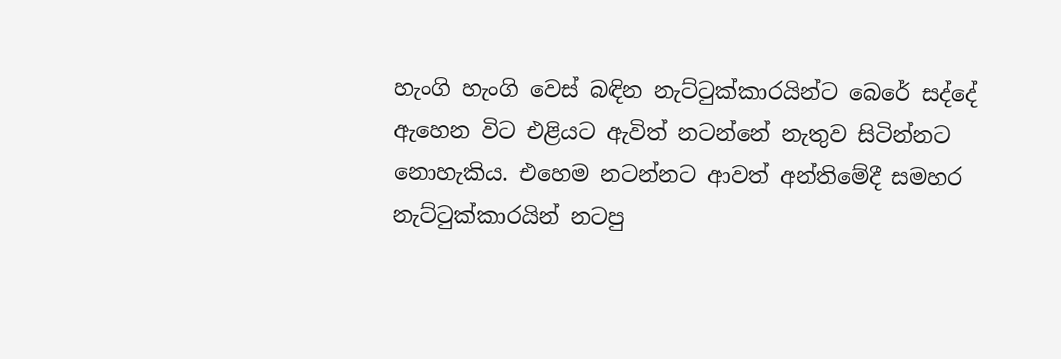හැංගි හැංගි වෙස් බඳින නැට්ටුක්කාරයින්ට බෙරේ සද්දේ ඇහෙන විට එළියට ඇවිත් නටන්නේ නැතුව සිටින්නට නොහැකිය. එහෙම නටන්නට ආවත් අන්තිමේදී සමහර නැට්ටුක්කාරයින් නටපු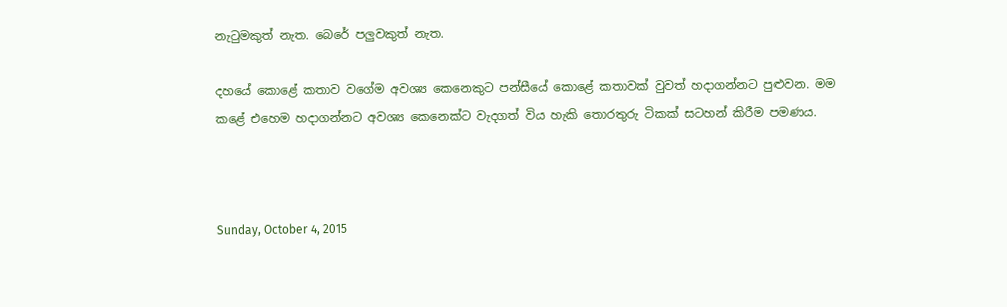නැටුමකුත් නැත. බෙරේ පලුවකුත් නැත.

දහයේ කොළේ කතාව වගේම අවශ්‍ය කෙනෙකුට පන්සීයේ කොළේ කතාවක් වුවත් හදාගන්නට පුළුවන. මම කළේ එහෙම හදාගන්නට අවශ්‍ය කෙනෙක්ට වැදගත් විය හැකි තොරතුරු ටිකක් සටහන් කිරීම පමණය.



Sunday, October 4, 2015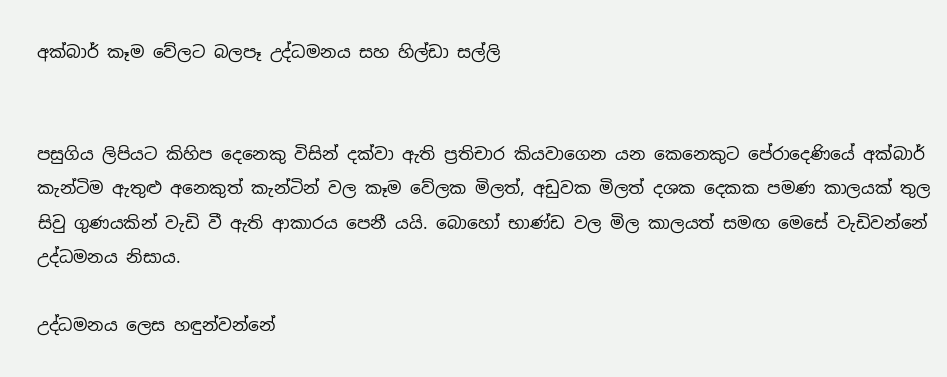අක්බාර් කෑම වේලට බලපෑ උද්ධමනය සහ හිල්ඩා සල්ලි


පසුගිය ලිපියට කිහිප දෙනෙකු විසින් දක්වා ඇති ප්‍රතිචාර කියවාගෙන යන කෙනෙකුට පේරාදෙණියේ අක්බාර් කැන්ටිම ඇතුළු අනෙකුත් කැන්ටින් වල කෑම වේලක මිලත්, අඩුවක මිලත් දශක දෙකක පමණ කාලයක් තුල සිවු ගුණයකින් වැඩි වී ඇති ආකාරය පෙනී යයි. බොහෝ භාණ්ඩ වල මිල කාලයත් සමඟ මෙසේ වැඩිවන්නේ උද්ධමනය නිසාය.

උද්ධමනය ලෙස හඳුන්වන්නේ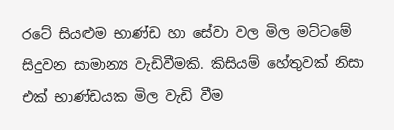රටේ සියළුම භාණ්ඩ හා සේවා වල මිල මට්ටමේ සිදුවන සාමාන්‍ය වැඩිවීමකි. කිසියම් හේතුවක් නිසා එක් භාණ්ඩයක මිල වැඩි වීම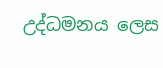උද්ධමනය ලෙස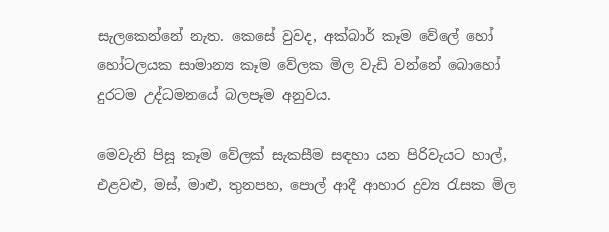සැලකෙන්නේ නැත. කෙසේ වුවද, අක්බාර් කෑම වේලේ හෝ හෝටලයක සාමාන්‍ය කෑම වේලක මිල වැඩි වන්නේ බොහෝ දුරටම උද්ධමනයේ බලපෑම අනුවය.

මෙවැනි පිසූ කෑම වේලක් සැකසීම සඳහා යන පිරිවැයට හාල්, එළවළු, මස්, මාළු, තුනපහ, පොල් ආදී ආහාර ද්‍රව්‍ය රැසක මිල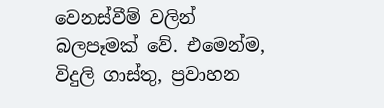වෙනස්වීම් වලින් බලපෑමක් වේ. එමෙන්ම, විදුලි ගාස්තු, ප්‍රවාහන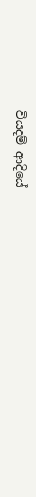වියදම් ආදියේ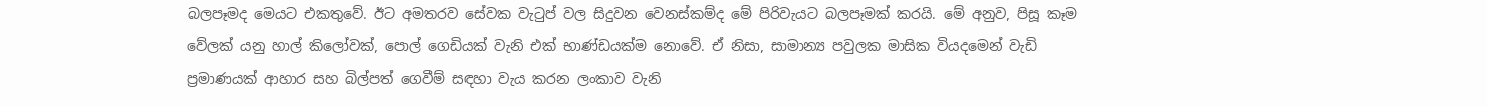බලපෑමද මෙයට එකතුවේ. ඊට අමතරව සේවක වැටුප් වල සිදුවන වෙනස්කම්ද මේ පිරිවැයට බලපෑමක් කරයි. මේ අනුව, පිසූ කෑම වේලක් යනු හාල් කිලෝවක්, පොල් ගෙඩියක් වැනි එක් භාණ්ඩයක්ම නොවේ. ඒ නිසා, සාමාන්‍ය පවුලක මාසික වියදමෙන් වැඩි ප්‍රමාණයක් ආහාර සහ බිල්පත් ගෙවීම් සඳහා වැය කරන ලංකාව වැනි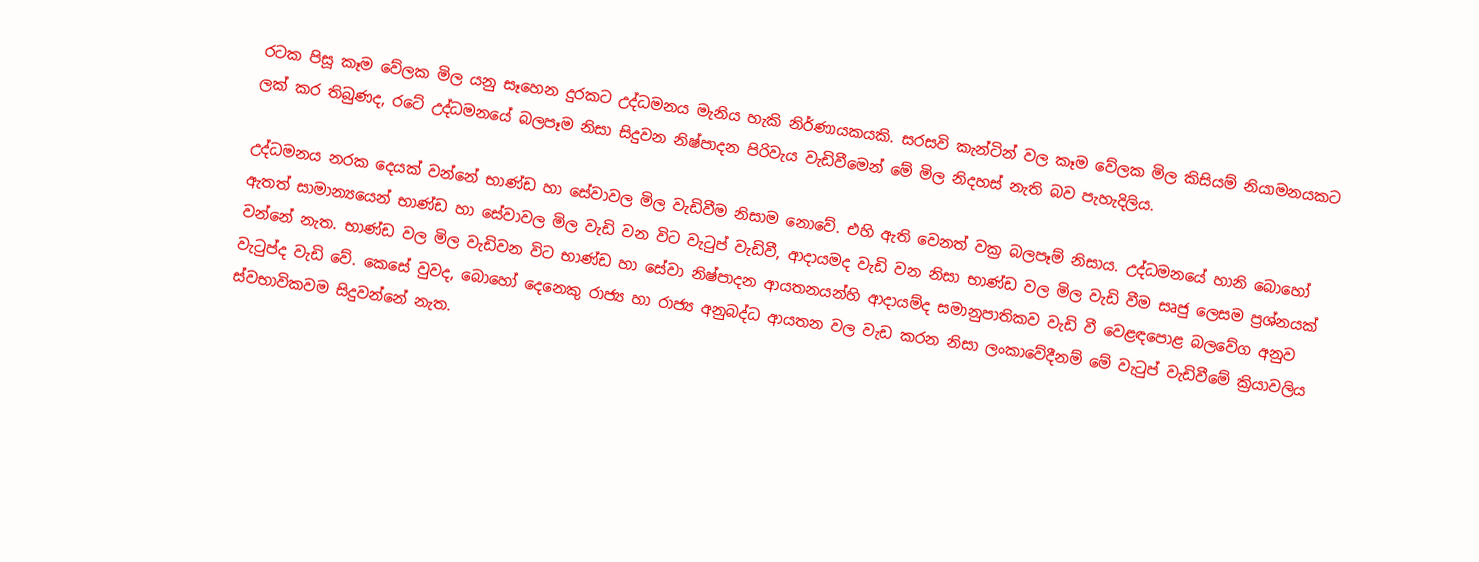රටක පිසූ කෑම වේලක මිල යනු සෑහෙන දුරකට උද්ධමනය මැනිය හැකි නිර්ණායකයකි. සරසවි කැන්ටින් වල කෑම වේලක මිල කිසියම් නියාමනයකට ලක් කර තිබුණද, රටේ උද්ධමනයේ බලපෑම නිසා සිදුවන නිෂ්පාදන පිරිවැය වැඩිවීමෙන් මේ මිල නිදහස් නැති බව පැහැදිලිය.

උද්ධමනය නරක දෙයක් වන්නේ භාණ්ඩ හා සේවාවල මිල වැඩිවීම නිසාම නොවේ. එහි ඇති වෙනත් වක්‍ර බලපෑම් නිසාය. උද්ධමනයේ හානි බොහෝ ඇතත් සාමාන්‍යයෙන් භාණ්ඩ හා සේවාවල මිල වැඩි වන විට වැටුප් වැඩිවී, ආදායමද වැඩි වන නිසා භාණ්ඩ වල මිල වැඩි වීම සෘජු ලෙසම ප්‍රශ්නයක් වන්නේ නැත. භාණ්ඩ වල මිල වැඩිවන විට භාණ්ඩ හා සේවා නිෂ්පාදන ආයතනයන්හි ආදායම්ද සමානුපාතිකව වැඩි වී වෙළඳපොළ බලවේග අනුව වැටුප්ද වැඩි වේ. කෙසේ වුවද, බොහෝ දෙනෙකු රාජ්‍ය හා රාජ්‍ය අනුබද්ධ ආයතන වල වැඩ කරන නිසා ලංකාවේදීනම් මේ වැටුප් වැඩිවීමේ ක්‍රියාවලිය ස්වභාවිකවම සිදුවන්නේ නැත.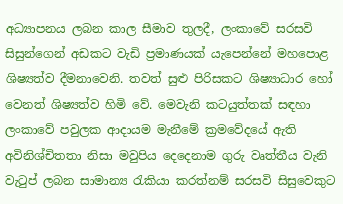අධ්‍යාපනය ලබන කාල සීමාව තුලදී, ලංකාවේ සරසවි සිසුන්ගෙන් අඩකට වැඩි ප්‍රමාණයක් යැපෙන්නේ මහපොළ ශිෂ්‍යත්ව දීමනාවෙනි. තවත් සුළු පිරිසකට ශිෂ්‍යාධාර හෝ වෙනත් ශිෂ්‍යත්ව හිමි වේ. මෙවැනි කටයුත්තක් සඳහා ලංකාවේ පවුලක ආදායම මැනීමේ ක්‍රමවේදයේ ඇති අවිනිශ්චිතතා නිසා මවුපිය දෙදෙනාම ගුරු වෘත්තීය වැනි වැටුප් ලබන සාමාන්‍ය රැකියා කරත්නම් සරසවි සිසුවෙකුට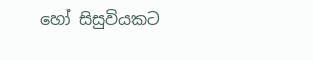හෝ සිසුවියකට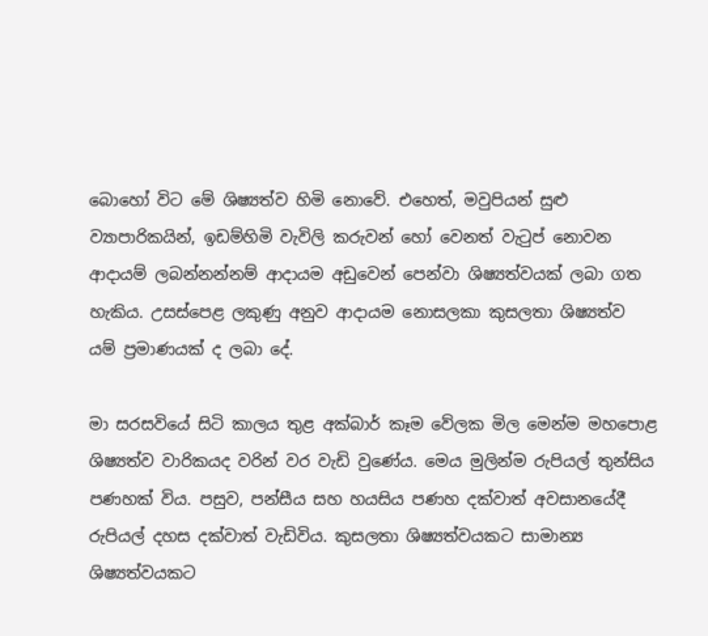බොහෝ විට මේ ශිෂ්‍යත්ව හිමි නොවේ. එහෙත්, මවුපියන් සුළු ව්‍යාපාරිකයින්, ඉඩම්හිමි වැවිලි කරුවන් හෝ වෙනත් වැටුප් නොවන ආදායම් ලබන්නන්නම් ආදායම අඩුවෙන් පෙන්වා ශිෂ්‍යත්වයක් ලබා ගත හැකිය. උසස්පෙළ ලකුණු අනුව ආදායම නොසලකා කුසලතා ශිෂ්‍යත්ව යම් ප්‍රමාණයක් ද ලබා දේ.

මා සරසවියේ සිටි කාලය තුළ අක්බාර් කෑම වේලක මිල මෙන්ම මහපොළ ශිෂ්‍යත්ව වාරිකයද වරින් වර වැඩි වුණේය. මෙය මුලින්ම රුපියල් තුන්සිය පණහක් විය. පසුව, පන්සීය සහ හයසිය පණහ දක්වාත් අවසානයේදී රුපියල් දහස දක්වාත් වැඩිවිය. කුසලතා ශිෂ්‍යත්වයකට සාමාන්‍ය ශිෂ්‍යත්වයකට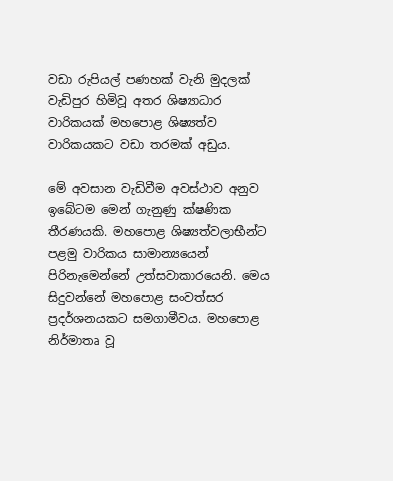වඩා රුපියල් පණහක් වැනි මුදලක් වැඩිපුර හිමිවූ අතර ශිෂ්‍යාධාර වාරිකයක් මහපොළ ශිෂ්‍යත්ව වාරිකයකට වඩා තරමක් අඩුය.

මේ අවසාන වැඩිවීම අවස්ථාව අනුව ඉබේටම මෙන් ගැනුණු ක්ෂණික තීරණයකි. මහපොළ ශිෂ්‍යත්වලාභීන්ට පළමු වාරිකය සාමාන්‍යයෙන් පිරිනැමෙන්නේ උත්සවාකාරයෙනි. මෙය සිදුවන්නේ මහපොළ සංවත්සර ප්‍රදර්ශනයකට සමගාමීවය. මහපොළ නිර්මාතෘ වූ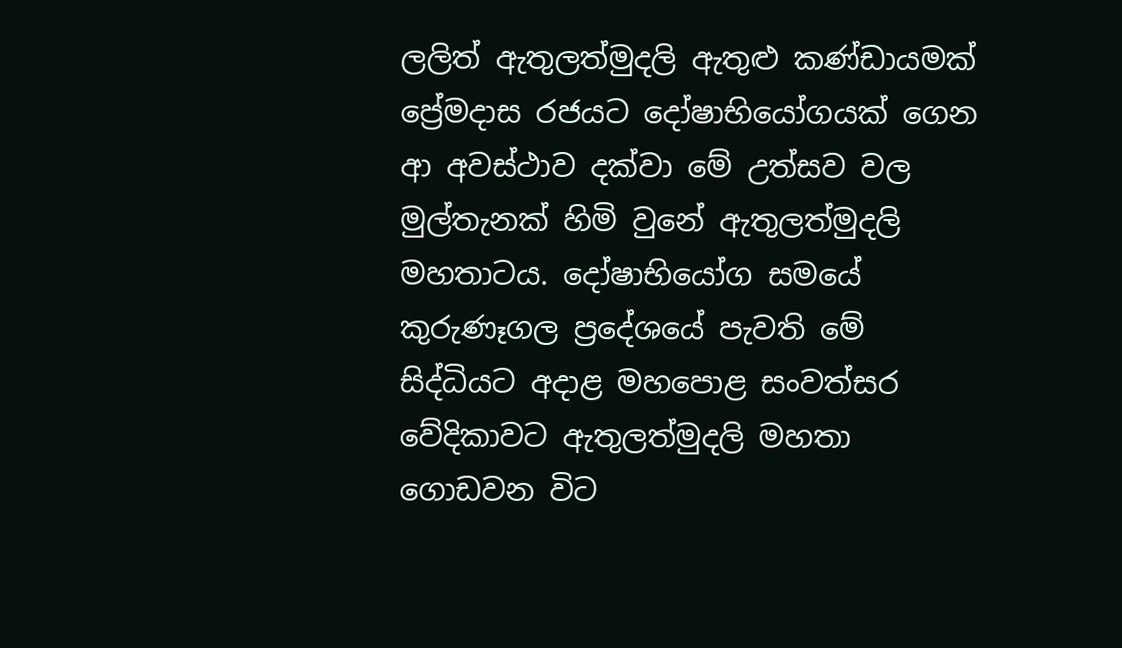ලලිත් ඇතුලත්මුදලි ඇතුළු කණ්ඩායමක් ප්‍රේමදාස රජයට දෝෂාභියෝගයක් ගෙන ආ අවස්ථාව දක්වා මේ උත්සව වල මුල්තැනක් හිමි වුනේ ඇතුලත්මුදලි මහතාටය. දෝෂාභියෝග සමයේ කුරුණෑගල ප්‍රදේශයේ පැවති මේ සිද්ධියට අදාළ මහපොළ සංවත්සර වේදිකාවට ඇතුලත්මුදලි මහතා ගොඩවන විට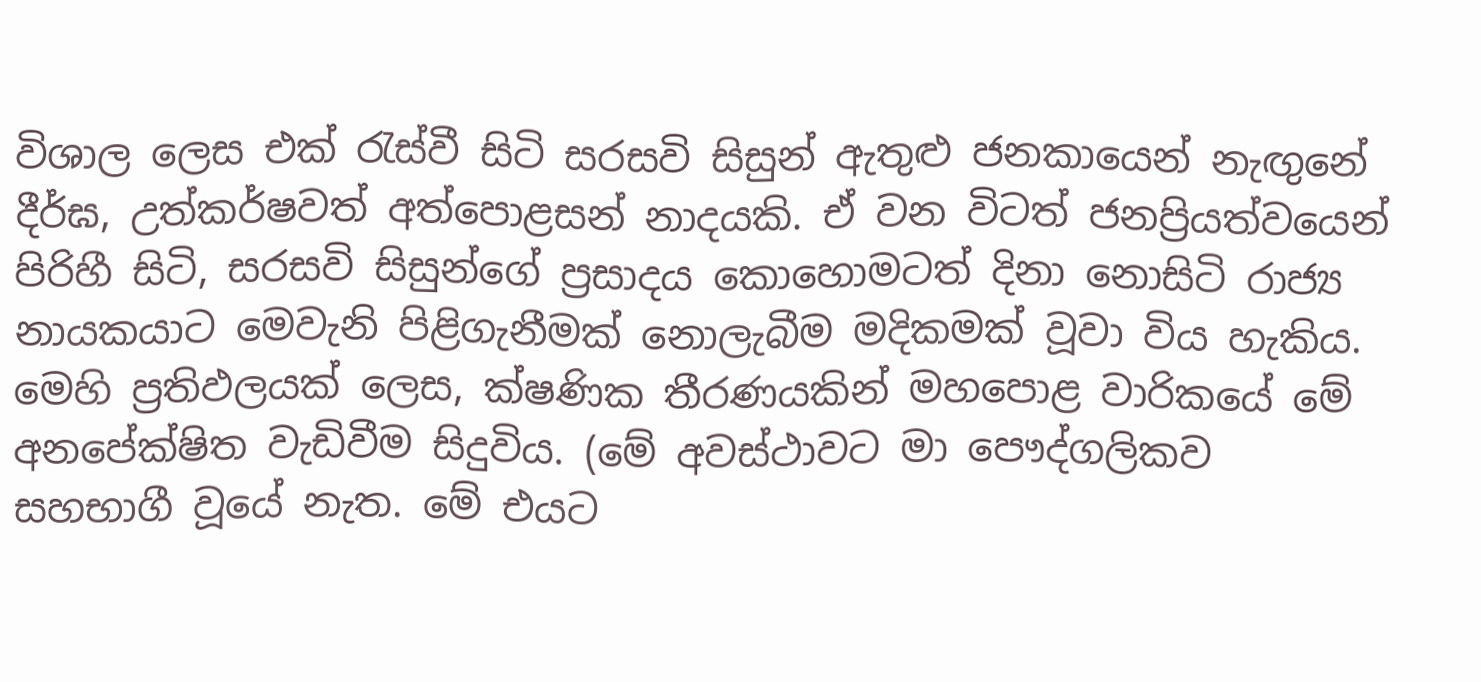විශාල ලෙස එක් රැස්වී සිටි සරසවි සිසුන් ඇතුළු ජනකායෙන් නැඟුනේ දීර්ඝ, උත්කර්ෂවත් අත්පොළසන් නාදයකි. ඒ වන විටත් ජනප්‍රියත්වයෙන් පිරිහී සිටි, සරසවි සිසුන්ගේ ප්‍රසාදය කොහොමටත් දිනා නොසිටි රාජ්‍ය නායකයාට මෙවැනි පිළිගැනීමක් නොලැබීම මදිකමක් වූවා විය හැකිය. මෙහි ප්‍රතිඵලයක් ලෙස, ක්ෂණික තීරණයකින් මහපොළ වාරිකයේ මේ අනපේක්ෂිත වැඩිවීම සිදුවිය. (මේ අවස්ථාවට මා පෞද්ගලිකව සහභාගී වූයේ නැත. මේ එයට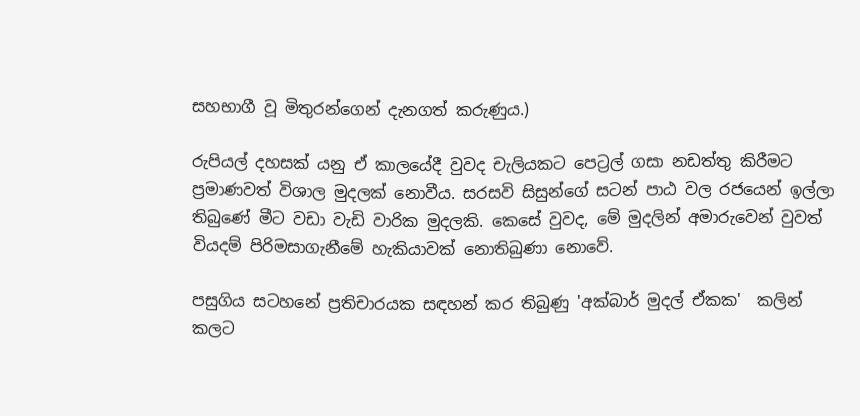සහභාගී වූ මිතුරන්ගෙන් දැනගත් කරුණුය.)

රුපියල් දහසක් යනු ඒ කාලයේදී වුවද චැලියකට පෙට්‍රල් ගසා නඩත්තු කිරීමට ප්‍රමාණවත් විශාල මුදලක් නොවීය. සරසවි සිසුන්ගේ සටන් පාඨ වල රජයෙන් ඉල්ලා තිබුණේ මීට වඩා වැඩි වාරික මුදලකි. කෙසේ වුවද, මේ මුදලින් අමාරුවෙන් වුවත් වියදම් පිරිමසාගැනීමේ හැකියාවක් නොතිබුණා නොවේ.

පසුගිය සටහනේ ප්‍රතිචාරයක සඳහන් කර තිබුණු 'අක්බාර් මුදල් ඒකක'  කලින් කලට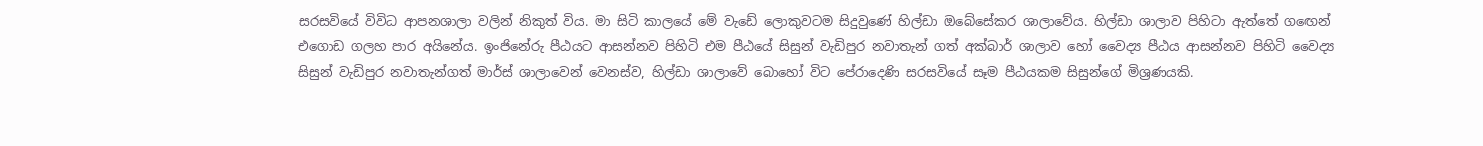සරසවියේ විවිධ ආපනශාලා වලින් නිකුත් විය. මා සිටි කාලයේ මේ වැඩේ ලොකුවටම සිදුවුණේ හිල්ඩා ඔබේසේකර ශාලාවේය. හිල්ඩා ශාලාව පිහිටා ඇත්තේ ගඟෙන් එගොඩ ගලහ පාර අයිනේය. ඉංජිනේරු පීඨයට ආසන්නව පිහිටි එම පීඨයේ සිසුන් වැඩිපුර නවාතැන් ගත් අක්බාර් ශාලාව හෝ වෛද්‍ය පීඨය ආසන්නව පිහිටි වෛද්‍ය සිසුන් වැඩිපුර නවාතැන්ගත් මාර්ස් ශාලාවෙන් වෙනස්ව, හිල්ඩා ශාලාවේ බොහෝ විට පේරාදෙණි සරසවියේ සෑම පීඨයකම සිසුන්ගේ මිශ්‍රණයකි.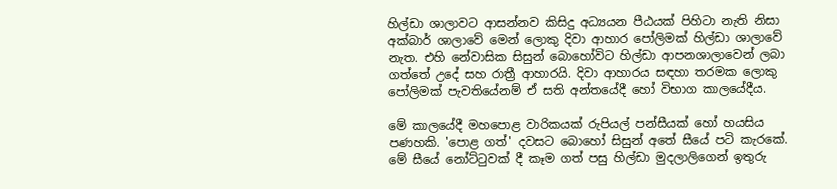හිල්ඩා ශාලාවට ආසන්නව කිසිදු අධ්‍යයන පීඨයක් පිහිටා නැති නිසා අක්බාර් ශාලාවේ මෙන් ලොකු දිවා ආහාර පෝලිමක් හිල්ඩා ශාලාවේ නැත. එහි නේවාසික සිසුන් බොහෝවිට හිල්ඩා ආපනශාලාවෙන් ලබා ගත්තේ උදේ සහ රාත්‍රී ආහාරයි. දිවා ආහාරය සඳහා තරමක ලොකු පෝලිමක් පැවතියේනම් ඒ සති අන්තයේදී හෝ විභාග කාලයේදීය.

මේ කාලයේදී මහපොළ වාරිකයක් රුපියල් පන්සීයක් හෝ හයසිය පණහකි. 'පොළ ගත්' දවසට බොහෝ සිසුන් අතේ සීයේ පටි කැරකේ. මේ සීයේ නෝට්ටුවක් දී කෑම ගත් පසු හිල්ඩා මුදලාලිගෙන් ඉතුරු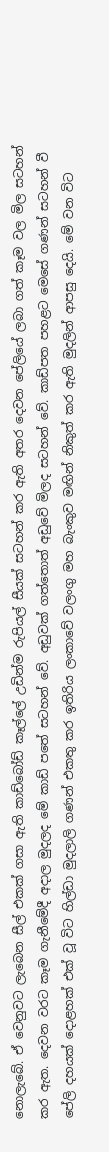නොලැබේ. ඒ වෙනුවට ලැබෙන සීල් එකක් ගසා ඇති කාඩ්බෝඩ් කෑල්ලේ උඩින්ම රුපියල් සීයක් සටහන් කර ඇති අතර දෙවන පේලියේ ලබා ගත් කෑම වල මිල සටහන් කර ඇත. දෙවන වරට කෑම ගැනීමේදී අදාල මුදලද මේ කාඩ් පතේ සටහන් වේ. අඩුවක් ගත්තොත් අඩුවේ මිලද සටහන් වේ. කාඩ්පත පහළට මෙසේ ගණන් සටහන් වී පේලි දහයක් දොළහක් එක් වූ විට හිල්ඩා මුදලාලි ගණන් එකතු කර ඉතිරිය ලංකාවේ වලංගු මහ බැංකුව මඟින් නිකුත් කර ඇති මුදලින් ආපසු දෙයි. මේ වන විට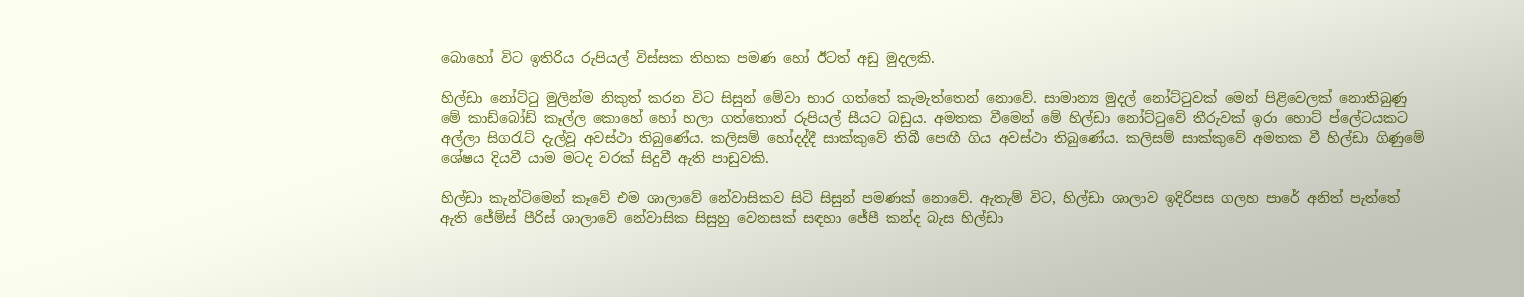බොහෝ විට ඉතිරිය රුපියල් විස්සක තිහක පමණ හෝ ඊටත් අඩු මුදලකි.

හිල්ඩා නෝට්ටු මුලින්ම නිකුත් කරන විට සිසුන් මේවා භාර ගත්තේ කැමැත්තෙන් නොවේ. සාමාන්‍ය මුදල් නෝට්ටුවක් මෙන් පිළිවෙලක් නොතිබුණු මේ කාඩ්බෝඩ් කෑල්ල කොහේ හෝ හලා ගත්තොත් රුපියල් සීයට බඩුය. අමතක වීමෙන් මේ හිල්ඩා නෝට්ටුවේ තීරුවක් ඉරා හොට් ප්ලේටයකට අල්ලා සිගරැට් දැල්වූ අවස්ථා තිබුණේය. කලිසම් හෝදද්දී සාක්කුවේ තිබී පෙඟී ගිය අවස්ථා තිබුණේය. කලිසම් සාක්කුවේ අමතක වී හිල්ඩා ගිණුමේ ශේෂය දියවී යාම මටද වරක් සිදුවී ඇති පාඩුවකි.

හිල්ඩා කැන්ටිමෙන් කෑවේ එම ශාලාවේ නේවාසිකව සිටි සිසුන් පමණක් නොවේ. ඇතැම් විට, හිල්ඩා ශාලාව ඉදිරිපස ගලහ පාරේ අනිත් පැත්තේ ඇති ජේම්ස් පීරිස් ශාලාවේ නේවාසික සිසුහු වෙනසක් සඳහා ජේපී කන්ද බැස හිල්ඩා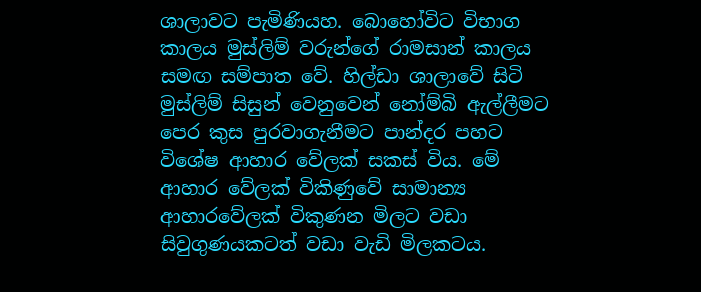ශාලාවට පැමිණියහ. බොහෝවිට විභාග කාලය මුස්ලිම් වරුන්ගේ රාමසාන් කාලය සමඟ සම්පාත වේ. හිල්ඩා ශාලාවේ සිටි මුස්ලිම් සිසුන් වෙනුවෙන් නෝම්බි ඇල්ලීමට පෙර කුස පුරවාගැනීමට පාන්දර පහට විශේෂ ආහාර වේලක් සකස් විය. මේ ආහාර වේලක් විකිණුවේ සාමාන්‍ය ආහාරවේලක් විකුණන මිලට වඩා සිවුගුණයකටත් වඩා වැඩි මිලකටය.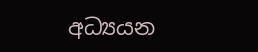අධ්‍යයන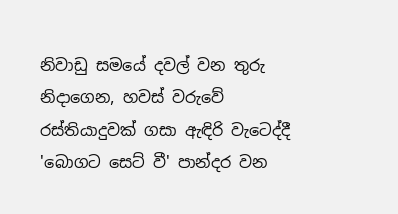නිවාඩු සමයේ දවල් වන තුරු නිදාගෙන, හවස් වරුවේ රස්තියාදුවක් ගසා ඇඳිරි වැටෙද්දී 'බොගට සෙට් වී' පාන්දර වන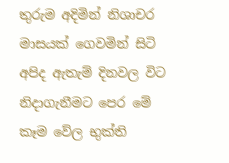තුරුම අදිමින් නිශාචර මාසයක් ගෙවමින් සිටි අපිද ඇතැම් දිනවල විට නිදාගැනීමට පෙර මේ කෑම වේල භුක්ති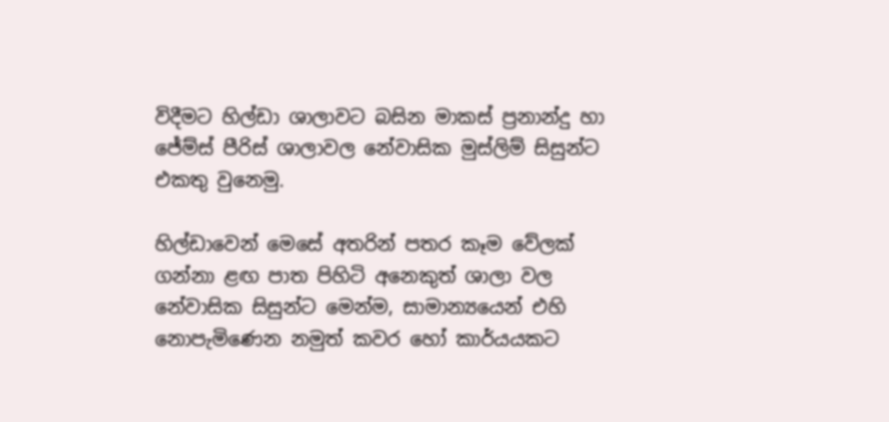විදීමට හිල්ඩා ශාලාවට බසින මාකස් ප්‍රනාන්දු හා  ජේම්ස් පීරිස් ශාලාවල නේවාසික මුස්ලිම් සිසුන්ට එකතු වුනෙමු.

හිල්ඩාවෙන් මෙසේ අතරින් පතර කෑම වේලක් ගන්නා ළඟ පාත පිහිටි අනෙකුත් ශාලා වල නේවාසික සිසුන්ට මෙන්ම, සාමාන්‍යයෙන් එහි නොපැමිණෙන නමුත් කවර හෝ කාර්යයකට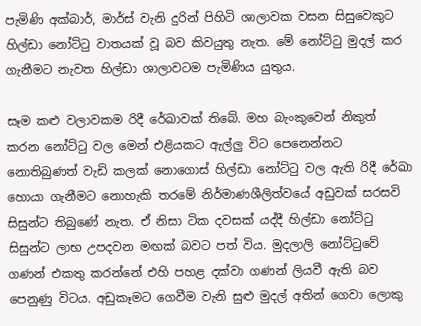පැමිණි අක්බාර්, මාර්ස් වැනි දුරින් පිහිටි ශාලාවක වසන සිසුවෙකුට හිල්ඩා නෝට්ටු වාතයක් වූ බව කිවයුතු නැත. මේ නෝට්ටු මුදල් කර ගැනීමට නැවත හිල්ඩා ශාලාවටම පැමිණිය යුතුය.

සෑම කළු වලාවකම රිදී රේඛාවක් තිබේ. මහ බැංකුවෙන් නිකුත් කරන නෝට්ටු වල මෙන් එළියකට ඇල්ලු විට පෙනෙන්නට නොතිබුණත් වැඩි කලක් නොගොස් හිල්ඩා නෝට්ටු වල ඇති රිදී රේඛා හොයා ගැනීමට නොහැකි තරමේ නිර්මාණශීලිත්වයේ අඩුවක් සරසවි සිසුන්ට තිබුණේ නැත. ඒ නිසා ටික දවසක් යද්දී හිල්ඩා නෝට්ටු සිසුන්ට ලාභ උපදවන මඟක් බවට පත් විය. මුදලාලි නෝට්ටුවේ ගණන් එකතු කරන්නේ එහි පහළ දක්වා ගණන් ලියවී ඇති බව පෙනුණු විටය. අඩුකෑමට ගෙවීම වැනි සුළු මුදල් අතින් ගෙවා ලොකු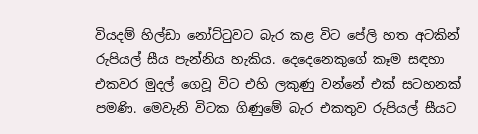වියදම් හිල්ඩා නෝට්ටුවට බැර කළ විට පේලි හත අටකින් රුපියල් සීය පැන්නිය හැකිය. දෙදෙනෙකුගේ කෑම සඳහා එකවර මුදල් ගෙවූ විට එහි ලකුණු වන්නේ එක් සටහනක් පමණි. මෙවැනි විටක ගිණුමේ බැර එකතුව රුපියල් සීයට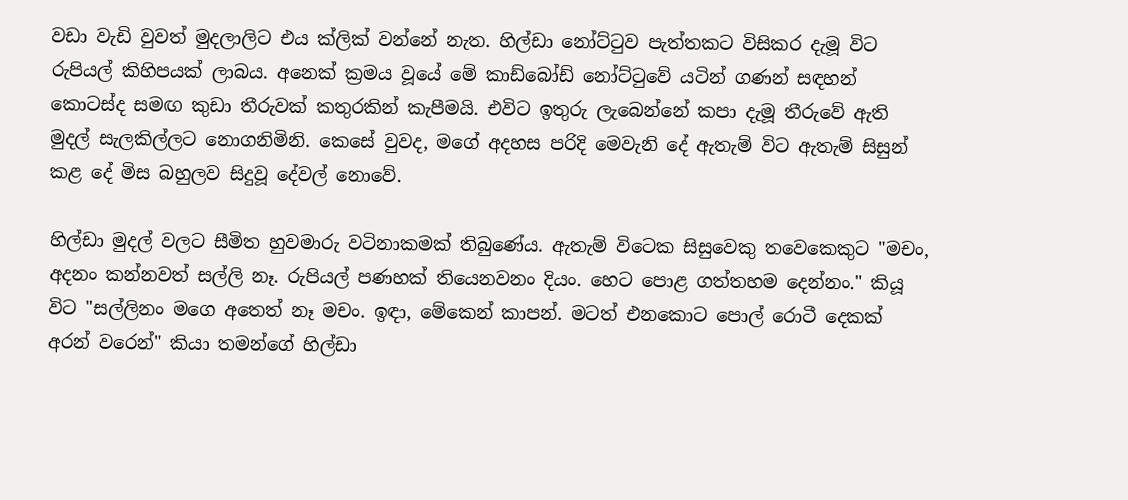වඩා වැඩි වුවත් මුදලාලිට එය ක්ලික් වන්නේ නැත. හිල්ඩා නෝට්ටුව පැත්තකට විසිකර දැමූ විට රුපියල් කිහිපයක් ලාබය. අනෙක් ක්‍රමය වූයේ මේ කාඩ්බෝඩ් නෝට්ටුවේ යටින් ගණන් සඳහන් කොටස්ද සමඟ කුඩා තීරුවක් කතුරකින් කැපීමයි. එවිට ඉතුරු ලැබෙන්නේ කපා දැමූ තීරුවේ ඇති මුදල් සැලකිල්ලට නොගනිමිනි. කෙසේ වුවද, මගේ අදහස පරිදි මෙවැනි දේ ඇතැම් විට ඇතැම් සිසුන් කළ දේ මිස බහුලව සිදුවූ දේවල් නොවේ.

හිල්ඩා මුදල් වලට සීමිත හුවමාරු වටිනාකමක් තිබුණේය. ඇතැම් විටෙක සිසුවෙකු තවෙකෙකුට "මචං, අදනං කන්නවත් සල්ලි නෑ. රුපියල් පණහක් තියෙනවනං දියං. හෙට පොළ ගත්තහම දෙන්නං." කියූ විට "සල්ලිනං මගෙ අතෙත් නෑ මචං. ඉඳා, මේකෙන් කාපන්. මටත් එනකොට පොල් රොටී දෙකක් අරන් වරෙන්" කියා තමන්ගේ හිල්ඩා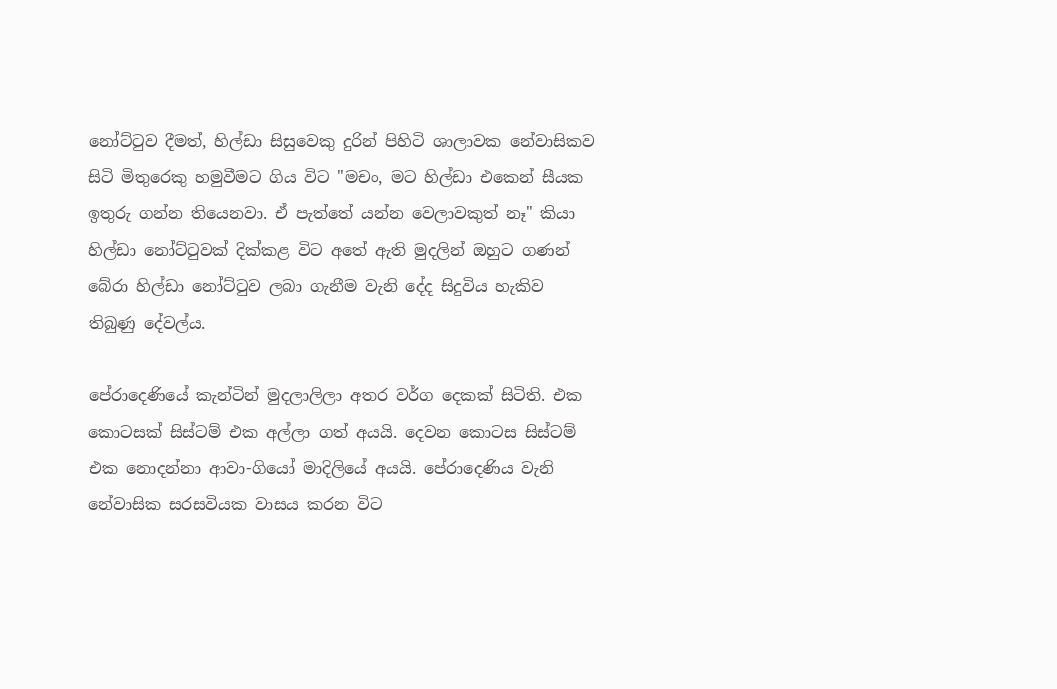නෝට්ටුව දීමත්, හිල්ඩා සිසුවෙකු දුරින් පිහිටි ශාලාවක නේවාසිකව සිටි මිතුරෙකු හමුවීමට ගිය විට "මචං, මට හිල්ඩා එකෙන් සීයක ඉතුරු ගන්න තියෙනවා. ඒ පැත්තේ යන්න වෙලාවකුත් නෑ" කියා හිල්ඩා නෝට්ටුවක් දික්කළ විට අතේ ඇති මුදලින් ඔහුට ගණන් බේරා හිල්ඩා නෝට්ටුව ලබා ගැනීම වැනි දේද සිදුවිය හැකිව තිබුණු දේවල්ය.

පේරාදෙණියේ කැන්ටින් මුදලාලිලා අතර වර්ග දෙකක් සිටිති. එක කොටසක් සිස්ටම් එක අල්ලා ගත් අයයි. දෙවන කොටස සිස්ටම් එක නොදන්නා ආවා-ගියෝ මාදිලියේ අයයි. පේරාදෙණිය වැනි නේවාසික සරසවියක වාසය කරන විට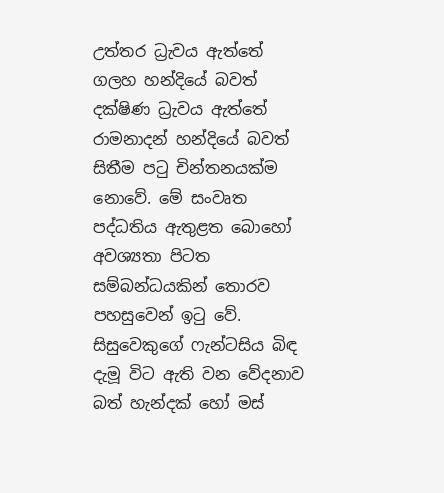උත්තර ධ්‍රැවය ඇත්තේ ගලහ හන්දියේ බවත් දක්ෂිණ ධ්‍රැවය ඇත්තේ රාමනාදන් හන්දියේ බවත් සිතීම පටු චින්තනයක්ම නොවේ. මේ සංවෘත පද්ධතිය ඇතුළත බොහෝ අවශ්‍යතා පිටත සම්බන්ධයකින් තොරව පහසුවෙන් ඉටු වේ. සිසුවෙකුගේ ෆැන්ටසිය බිඳ දැමූ විට ඇති වන වේදනාව බත් හැන්දක් හෝ මස්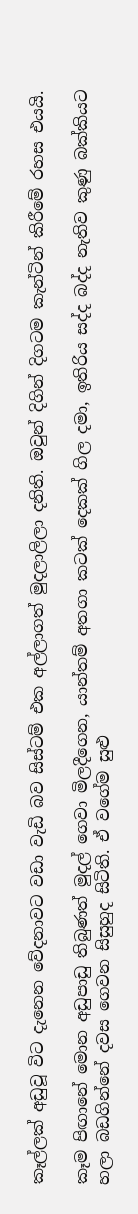කෑල්ලක් අඩුවූ විට දැනෙන වේදනාවට වඩා වැඩි බව සිස්ටම් එක අල්ලාගත් මුදලාලිලා දනිති. ඔවුන් දිගින් දිගටම කැන්ටින් කිරීමේ රහස එයයි.

කෑම පිඟානේ මොන අඩුපාඩු තිබුණත් මුදල් ගෙවා මිලදීගෙන, යාන්තම් අතගා කටක් දෙකක් ගිල දමා, ඉතිරිය සද්ද බද්ද නැතිව කුණු බක්කියට හලා බඩගින්නේ දවස ගෙවන සිසුහුද සිටිති. ඒ වගේම සුළු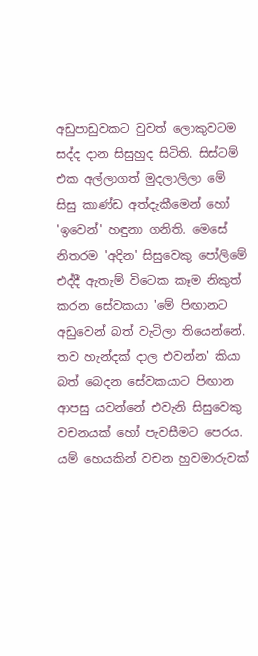අඩුපාඩුවකට වුවත් ලොකුවටම සද්ද දාන සිසුහුද සිටිති. සිස්ටම් එක අල්ලාගත් මුදලාලිලා මේ සිසු කාණ්ඩ අත්දැකීමෙන් හෝ 'ඉවෙන්' හඳුනා ගනිති. මෙසේ නිතරම 'අදින' සිසුවෙකු පෝලිමේ එද්දී ඇතැම් විටෙක කෑම නිකුත් කරන සේවකයා 'මේ පිඟානට අඩුවෙන් බත් වැටිලා තියෙන්නේ. තව හැන්දක් දාල එවන්න' කියා බත් බෙදන සේවකයාට පිඟාන ආපසු යවන්නේ එවැනි සිසුවෙකු වචනයක් හෝ පැවසීමට පෙරය. යම් හෙයකින් වචන හුවමාරුවක්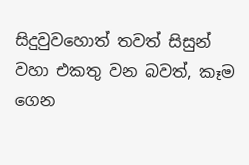සිදුවුවහොත් තවත් සිසුන් වහා එකතු වන බවත්, කෑම ගෙන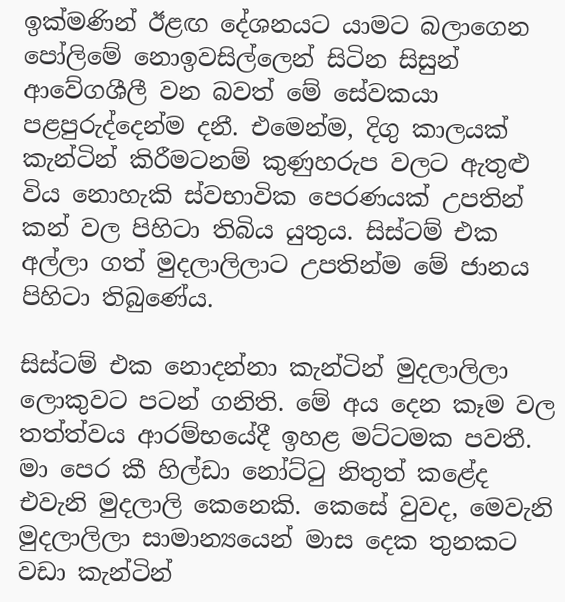ඉක්මණින් ඊළඟ දේශනයට යාමට බලාගෙන පෝලිමේ නොඉවසිල්ලෙන් සිටින සිසුන් ආවේගශීලී වන බවත් මේ සේවකයා පළපුරුද්දෙන්ම දනී. එමෙන්ම, දිගු කාලයක් කැන්ටින් කිරීමටනම් කුණුහරුප වලට ඇතුළු විය නොහැකි ස්වභාවික පෙරණයක් උපතින් කන් වල පිහිටා තිබිය යුතුය. සිස්ටම් එක අල්ලා ගත් මුදලාලිලාට උපතින්ම මේ ජානය පිහිටා තිබුණේය.

සිස්ටම් එක නොදන්නා කැන්ටින් මුදලාලිලා ලොකුවට පටන් ගනිති. මේ අය දෙන කෑම වල තත්ත්වය ආරම්භයේදී ඉහළ මට්ටමක පවතී. මා පෙර කී හිල්ඩා නෝට්ටු නිතුත් කළේද එවැනි මුදලාලි කෙනෙකි. කෙසේ වුවද, මෙවැනි මුදලාලිලා සාමාන්‍යයෙන් මාස දෙක තුනකට වඩා කැන්ටින්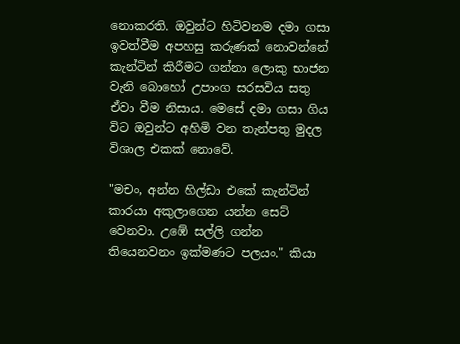නොකරති. ඔවුන්ට හිටිවනම දමා ගසා ඉවත්වීම අපහසු කරුණක් නොවන්නේ කැන්ටින් කිරීමට ගන්නා ලොකු භාජන වැනි බොහෝ උපාංග සරසවිය සතු ඒවා වීම නිසාය. මෙසේ දමා ගසා ගිය විට ඔවුන්ට අහිමි වන තැන්පතු මුදල විශාල එකක් නොවේ.

"මචං, අන්න හිල්ඩා එකේ කැන්ටින් කාරයා අකුලාගෙන යන්න සෙට් වෙනවා. උඹේ සල්ලි ගන්න තියෙනවනං ඉක්මණට පලයං." කියා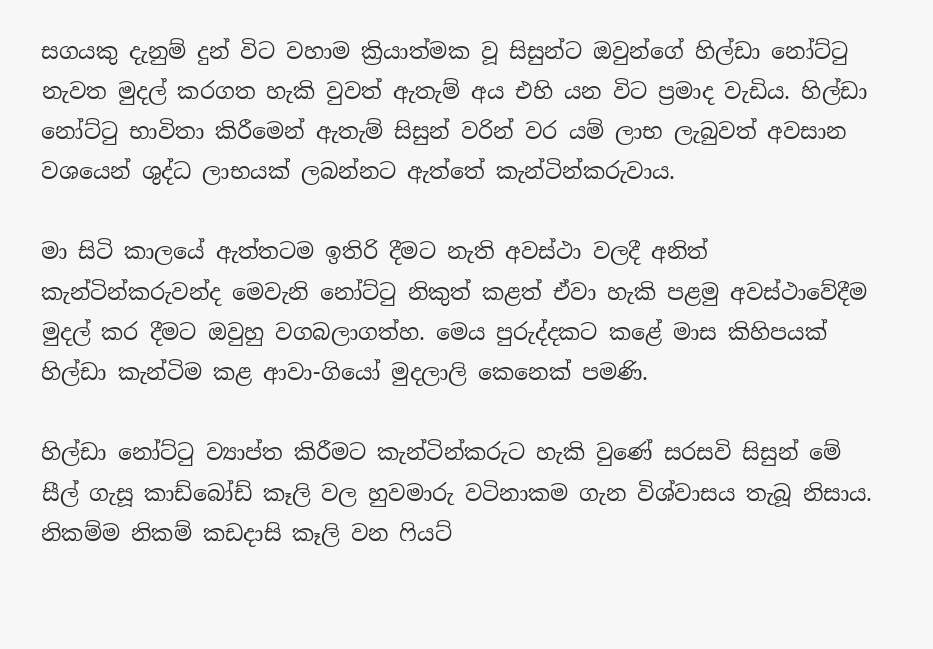සගයකු දැනුම් දුන් විට වහාම ක්‍රියාත්මක වූ සිසුන්ට ඔවුන්ගේ හිල්ඩා නෝට්ටු නැවත මුදල් කරගත හැකි වුවත් ඇතැම් අය එහි යන විට ප්‍රමාද වැඩිය. හිල්ඩා නෝට්ටු භාවිතා කිරීමෙන් ඇතැම් සිසුන් වරින් වර යම් ලාභ ලැබුවත් අවසාන වශයෙන් ශුද්ධ ලාභයක් ලබන්නට ඇත්තේ කැන්ටින්කරුවාය.

මා සිටි කාලයේ ඇත්තටම ඉතිරි දීමට නැති අවස්ථා වලදී අනිත් කැන්ටින්කරුවන්ද මෙවැනි නෝට්ටු නිකුත් කළත් ඒවා හැකි පළමු අවස්ථාවේදීම මුදල් කර දීමට ඔවුහු වගබලාගත්හ. මෙය පුරුද්දකට කළේ මාස කිහිපයක් හිල්ඩා කැන්ටිම කළ ආවා-ගියෝ මුදලාලි කෙනෙක් පමණි.

හිල්ඩා නෝට්ටු ව්‍යාප්ත කිරීමට කැන්ටින්කරුට හැකි වුණේ සරසවි සිසුන් මේ සීල් ගැසූ කාඩ්බෝඩ් කෑලි වල හුවමාරු වටිනාකම ගැන විශ්වාසය තැබූ නිසාය. නිකම්ම නිකම් කඩදාසි කෑලි වන ෆියට්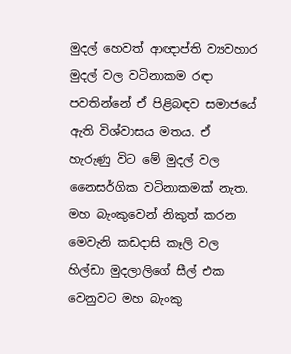මුදල් හෙවත් ආඥාප්ති ව්‍යවහාර මුදල් වල වටිනාකම රඳා පවතින්නේ ඒ පිළිබඳව සමාජයේ ඇති විශ්වාසය මතය. ඒ හැරුණු විට මේ මුදල් වල නෛසර්ගික වටිනාකමක් නැත. මහ බැංකුවෙන් නිකුත් කරන මෙවැනි කඩදාසි කෑලි වල හිල්ඩා මුදලාලිගේ සීල් එක වෙනුවට මහ බැංකු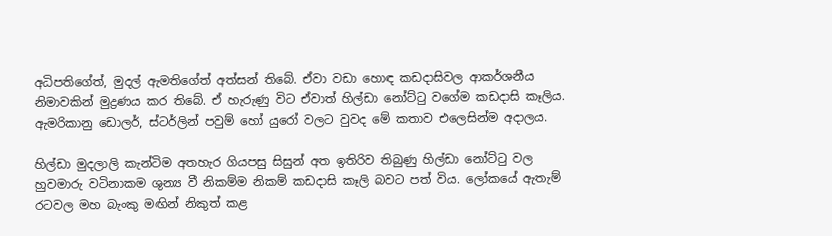අධිපතිගේත්, මුදල් ඇමතිගේත් අත්සන් තිබේ. ඒවා වඩා හොඳ කඩදාසිවල ආකර්ශනීය නිමාවකින් මුද්‍රණය කර තිබේ. ඒ හැරුණු විට ඒවාත් හිල්ඩා නෝට්ටු වගේම කඩදාසි කෑලිය. ඇමරිකානු ඩොලර්, ස්ටර්ලින් පවුම් හෝ යුරෝ වලට වුවද මේ කතාව එලෙසින්ම අදාලය.

හිල්ඩා මුදලාලි කැන්ටිම අතහැර ගියපසු සිසුන් අත ඉතිරිව තිබුණු හිල්ඩා නෝට්ටු වල හුවමාරු වටිනාකම ශුන්‍ය වී නිකම්ම නිකම් කඩදාසි කෑලි බවට පත් විය. ලෝකයේ ඇතැම් රටවල මහ බැංකු මඟින් නිකුත් කළ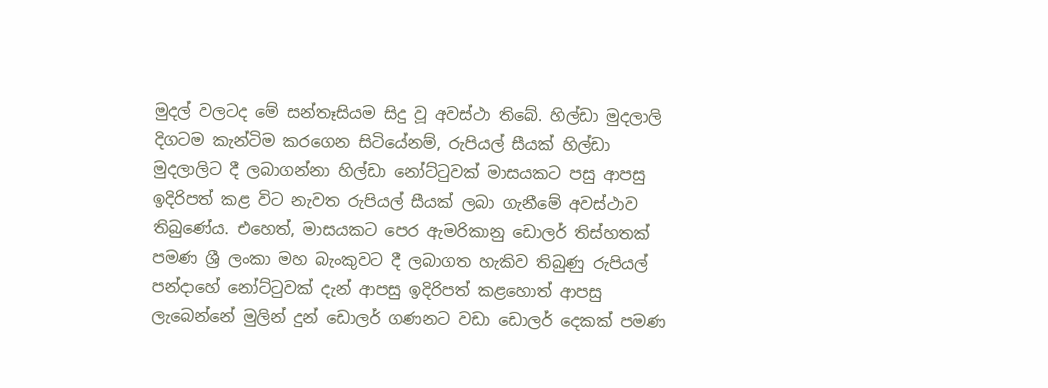මුදල් වලටද මේ සන්තෑසියම සිදු වූ අවස්ථා තිබේ. හිල්ඩා මුදලාලි දිගටම කැන්ටිම කරගෙන සිටියේනම්, රුපියල් සීයක් හිල්ඩා මුදලාලිට දී ලබාගන්නා හිල්ඩා නෝට්ටුවක් මාසයකට පසු ආපසු ඉදිරිපත් කළ විට නැවත රුපියල් සීයක් ලබා ගැනීමේ අවස්ථාව තිබුණේය. එහෙත්, මාසයකට පෙර ඇමරිකානු ඩොලර් තිස්හතක් පමණ ශ්‍රී ලංකා මහ බැංකුවට දී ලබාගත හැකිව තිබුණු රුපියල් පන්දාහේ නෝට්ටුවක් දැන් ආපසු ඉදිරිපත් කළහොත් ආපසු ලැබෙන්නේ මුලින් දුන් ඩොලර් ගණනට වඩා ඩොලර් දෙකක් පමණ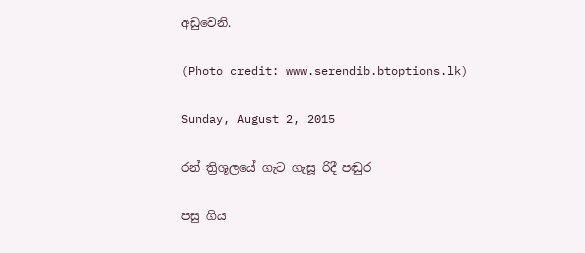අඩුවෙනි.

(Photo credit: www.serendib.btoptions.lk)

Sunday, August 2, 2015

රන් ත්‍රිශූලයේ ගැට ගැසූ රිදී පඬුර

පසු ගිය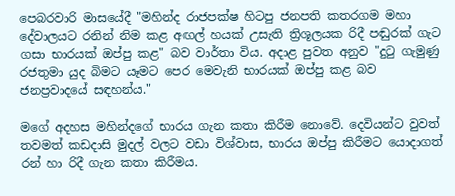පෙබරවාරි මාසයේදී "මහින්ද රාජපක්ෂ හිටපු ජනපති කතරගම මහා දේවාලයට රනින් නිම කළ අඟල් හයක් උසැති ත්‍රිශූලයක රිදී පඬුරක් ගැට ගසා භාරයක් ඔප්පු කළ" බව වාර්තා විය. අදාළ පුවත අනුව "දුටු ගැමුණු රජතුමා යුද බිමට යෑමට පෙර මෙවැනි භාරයක් ඔප්පු කළ බව ජනප්‍රවාදයේ සඳහන්ය."

මගේ අදහස මහින්දගේ භාරය ගැන කතා කිරීම නොවේ. දෙවියන්ට වුවත් තවමත් කඩදාසි මුදල් වලට වඩා විශ්වාස, භාරය ඔප්පු කිරීමට යොදාගත් රන් හා රිදී ගැන කතා කිරීමය.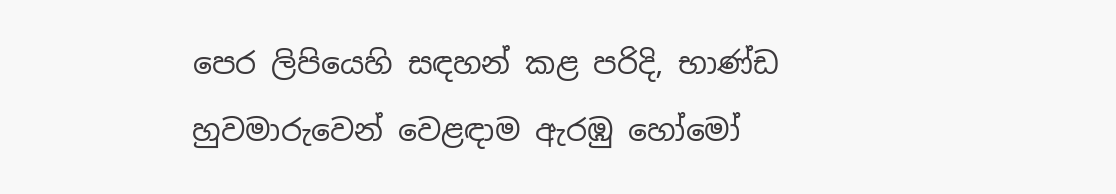පෙර ලිපියෙහි සඳහන් කළ පරිදි, භාණ්ඩ හුවමාරුවෙන් වෙළඳාම ඇරඹු හෝමෝ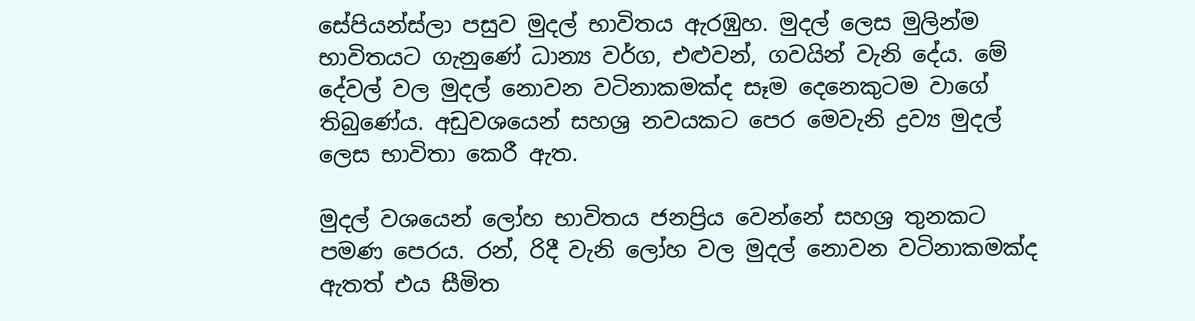සේපියන්ස්ලා පසුව මුදල් භාවිතය ඇරඹුහ. මුදල් ලෙස මුලින්ම භාවිතයට ගැනුණේ ධාන්‍ය වර්ග, එළුවන්, ගවයින් වැනි දේය. මේ දේවල් වල මුදල් නොවන වටිනාකමක්ද සෑම දෙනෙකුටම වාගේ තිබුණේය. අඩුවශයෙන් සහශ්‍ර නවයකට පෙර මෙවැනි ද්‍රව්‍ය මුදල් ලෙස භාවිතා කෙරී ඇත.

මුදල් වශයෙන් ලෝහ භාවිතය ජනප්‍රිය වෙන්නේ සහශ්‍ර තුනකට පමණ පෙරය. රන්, රිදී වැනි ලෝහ වල මුදල් නොවන වටිනාකමක්ද ඇතත් එය සීමිත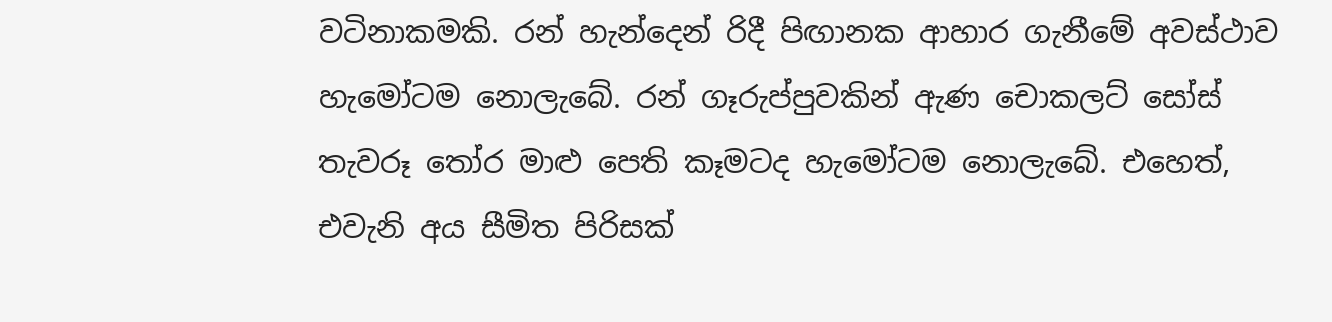වටිනාකමකි. රන් හැන්දෙන් රිදී පිඟානක ආහාර ගැනීමේ අවස්ථාව හැමෝටම නොලැබේ. රන් ගෑරුප්පුවකින් ඇණ චොකලට් සෝස් තැවරූ තෝර මාළු පෙති කෑමටද හැමෝටම නොලැබේ. එහෙත්, එවැනි අය සීමිත පිරිසක්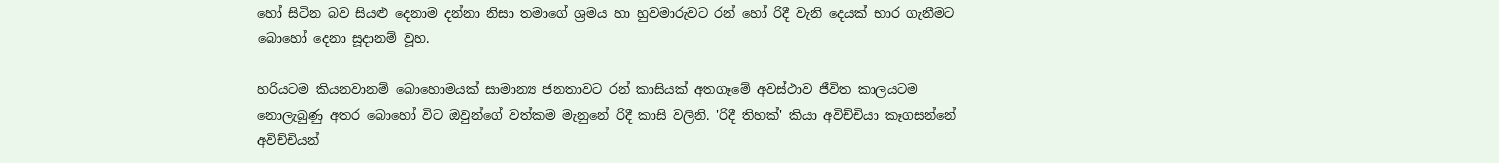හෝ සිටින බව සියළු දෙනාම දන්නා නිසා තමාගේ ශ්‍රමය හා හුවමාරුවට රන් හෝ රිදී වැනි දෙයක් භාර ගැනීමට බොහෝ දෙනා සූදානම් වූහ.

හරියටම කියනවානම් බොහොමයක් සාමාන්‍ය ජනතාවට රන් කාසියක් අතගෑමේ අවස්ථාව ජීවිත කාලයටම නොලැබුණු අතර බොහෝ විට ඔවුන්ගේ වත්කම මැනුනේ රිදී කාසි වලිනි. 'රිදී තිහක්' කියා අවිච්චියා කෑගසන්නේ අවිච්චියන්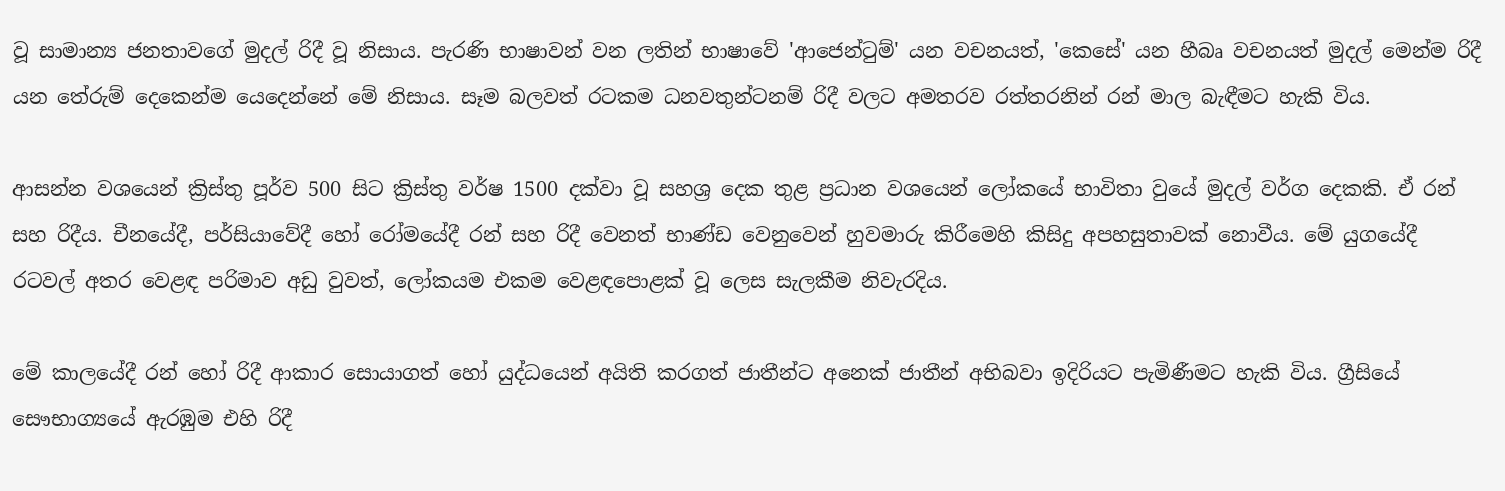වූ සාමාන්‍ය ජනතාවගේ මුදල් රිදී වූ නිසාය. පැරණි භාෂාවන් වන ලතින් භාෂාවේ 'ආජෙන්ටුම්' යන වචනයත්, 'කෙසේ' යන හීබෘ වචනයත් මුදල් මෙන්ම රිදී යන තේරුම් දෙකෙන්ම යෙදෙන්නේ මේ නිසාය. සෑම බලවත් රටකම ධනවතුන්ටනම් රිදී වලට අමතරව රත්තරනින් රන් මාල බැඳීමට හැකි විය.

ආසන්න වශයෙන් ක්‍රිස්තු පූර්ව 500 සිට ක්‍රිස්තු වර්ෂ 1500 දක්වා වූ සහශ්‍ර දෙක තුළ ප්‍රධාන වශයෙන් ලෝකයේ භාවිතා වුයේ මුදල් වර්ග දෙකකි. ඒ රන් සහ රිදීය. චීනයේදී, පර්සියාවේදී හෝ රෝමයේදී රන් සහ රිදී වෙනත් භාණ්ඩ වෙනුවෙන් හුවමාරු කිරීමෙහි කිසිදු අපහසුතාවක් නොවීය. මේ යුගයේදී රටවල් අතර වෙළඳ පරිමාව අඩු වුවත්, ලෝකයම එකම වෙළඳපොළක් වූ ලෙස සැලකීම නිවැරදිය.

මේ කාලයේදී රන් හෝ රිදී ආකාර සොයාගත් හෝ යුද්ධයෙන් අයිති කරගත් ජාතීන්ට අනෙක් ජාතීන් අභිබවා ඉදිරියට පැමිණීමට හැකි විය. ග්‍රීසියේ සෞභාග්‍යයේ ඇරඹුම එහි රිදී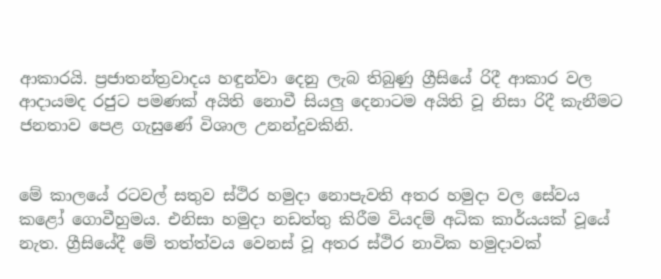ආකාරයි. ප්‍රජාතන්ත්‍රවාදය හඳුන්වා දෙනු ලැබ තිබුණු ග්‍රීසියේ රිදී ආකාර වල ආදායමද රජුට පමණක් අයිති නොවී සියලු දෙනාටම අයිති වූ නිසා රිදී කැනීමට ජනතාව පෙළ ගැසුණේ විශාල උනන්දුවකිනි.


මේ කාලයේ රටවල් සතුව ස්ථිර හමුදා නොපැවති අතර හමුදා වල සේවය කළෝ ගොවීහුමය. එනිසා හමුදා නඩත්තු කිරීම වියදම් අධික කාර්යයක් වූයේ නැත. ග්‍රීසියේදී මේ තත්ත්වය වෙනස් වූ අතර ස්ථිර නාවික හමුදාවක්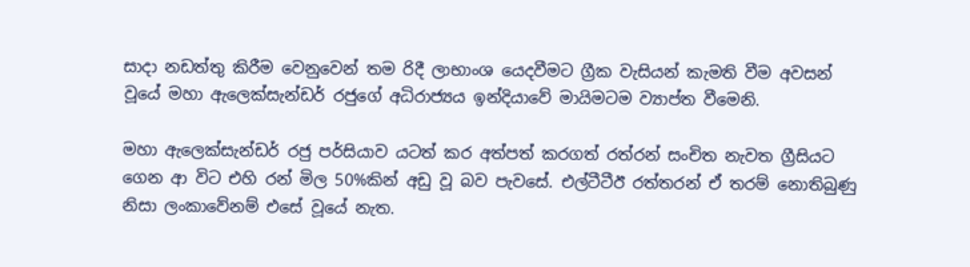සාදා නඩත්තු කිරීම වෙනුවෙන් තම රිදී ලාභාංශ යෙදවීමට ග්‍රීක වැසියන් කැමති වීම අවසන් වූයේ මහා ඇලෙක්සැන්ඩර් රජුගේ අධිරාජ්‍යය ඉන්දියාවේ මායිමටම ව්‍යාප්ත වීමෙනි.

මහා ඇලෙක්සැන්ඩර් රජු පර්සියාව යටත් කර අත්පත් කරගත් රත්රන් සංචිත නැවත ග්‍රීසියට ගෙන ආ විට එහි රන් මිල 50%කින් අඩු වූ බව පැවසේ. එල්ටීටීඊ රත්තරන් ඒ තරම් නොතිබුණු නිසා ලංකාවේනම් එසේ වූයේ නැත.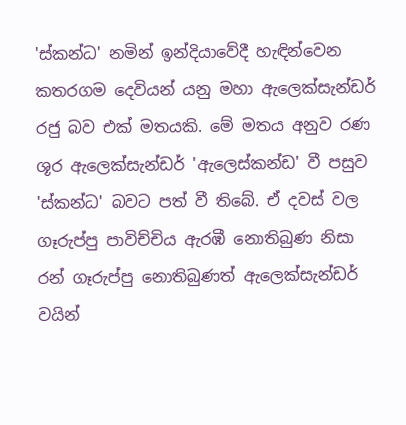'ස්කන්ධ' නමින් ඉන්දියාවේදී හැඳින්වෙන කතරගම දෙවියන් යනු මහා ඇලෙක්සැන්ඩර් රජු බව එක් මතයකි. මේ මතය අනුව රණ ශූර ඇලෙක්සැන්ඩර් 'ඇලෙස්කන්ඩ' වී පසුව  'ස්කන්ධ' බවට පත් වී තිබේ. ඒ දවස් වල ගෑරුප්පු පාවිච්චිය ඇරඹී නොතිබුණ නිසා රන් ගෑරුප්පු නොතිබුණත් ඇලෙක්සැන්ඩර් වයින්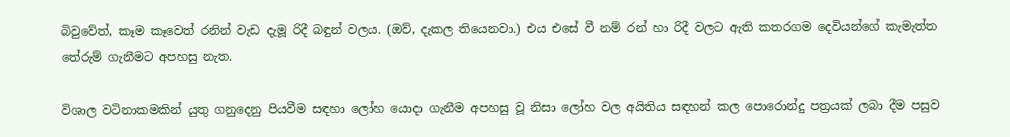බිවුවේත්, කෑම කෑවෙත් රනින් වැඩ දැමූ රිදී බඳුන් වලය. (ඔව්, දැකල තියෙනවා.) එය එසේ වී නම් රන් හා රිදී වලට ඇති කතරගම දෙවියන්ගේ කැමැත්ත තේරුම් ගැනීමට අපහසු නැත.

විශාල වටිනාකමකින් යුතු ගනුදෙනු පියවීම සඳහා ලෝහ යොදා ගැනීම අපහසු වූ නිසා ලෝහ වල අයිතිය සඳහන් කල පොරොන්දු පත්‍රයක් ලබා දීම පසුව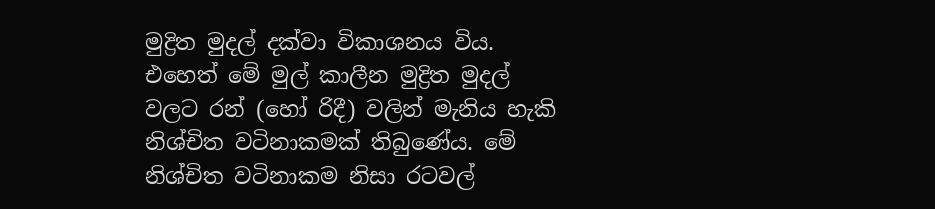මුද්‍රිත මුදල් දක්වා විකාශනය විය. එහෙත් මේ මුල් කාලීන මුද්‍රිත මුදල් වලට රන් (හෝ රිදී) වලින් මැනිය හැකි නිශ්චිත වටිනාකමක් තිබුණේය. මේ නිශ්චිත වටිනාකම නිසා රටවල්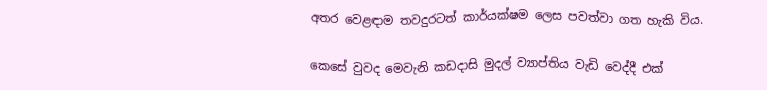අතර වෙළඳාම තවදුරටත් කාර්යක්ෂම ලෙස පවත්වා ගත හැකි විය.

කෙසේ වුවද මෙවැනි කඩදාසි මුදල් ව්‍යාප්තිය වැඩි වෙද්දී එක්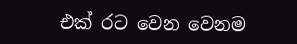එක් රට වෙන වෙනම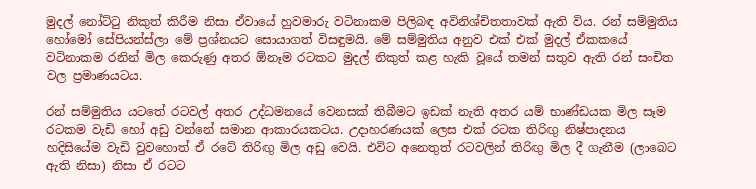මුදල් නෝට්ටු නිකුත් කිරීම නිසා ඒවායේ හුවමාරු වටිනාකම පිලිබඳ අවිනිශ්චිතතාවක් ඇති විය. රන් සම්මුතිය හෝමෝ සේපියන්ස්ලා මේ ප්‍රශ්නයට සොයාගත් විසඳුමයි. මේ සම්මුතිය අනුව එක් එක් මුදල් ඒකකයේ වටිනාකම රනින් මිල කෙරුණු අතර ඕනෑම රටකට මුදල් නිකුත් කළ හැකි වූයේ තමන් සතුව ඇති රන් සංචිත වල ප්‍රමාණයටය.

රන් සම්මුතිය යටතේ රටවල් අතර උද්ධමනයේ වෙනසක් තිබීමට ඉඩක් නැති අතර යම් භාණ්ඩයක මිල සෑම රටකම වැඩි හෝ අඩු වන්නේ සමාන ආකාරයකටය. උදාහරණයක් ලෙස එක් රටක තිරිඟු නිෂ්පාදනය හදිසියේම වැඩි වුවහොත් ඒ රටේ තිරිඟු මිල අඩු වෙයි. එවිට අනෙතුත් රටවලින් තිරිඟු මිල දී ගැනීම (ලාබෙට ඇති නිසා) නිසා ඒ රටට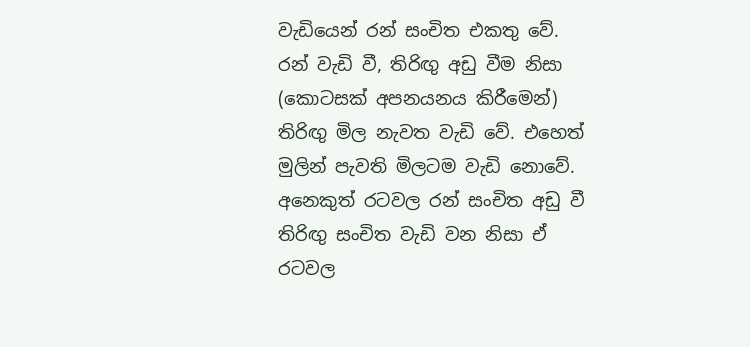වැඩියෙන් රන් සංචිත එකතු වේ. රන් වැඩි වී, තිරිඟු අඩු වීම නිසා (කොටසක් අපනයනය කිරීමෙන්) තිරිඟු මිල නැවත වැඩි වේ. එහෙත් මුලින් පැවති මිලටම වැඩි නොවේ. අනෙකුත් රටවල රන් සංචිත අඩු වී තිරිඟු සංචිත වැඩි වන නිසා ඒ රටවල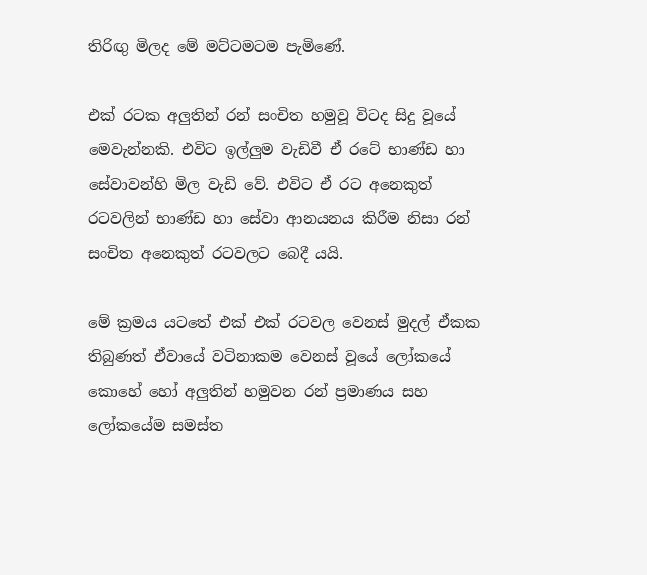තිරිඟු මිලද මේ මට්ටමටම පැමිණේ.

එක් රටක අලුතින් රන් සංචිත හමුවූ විටද සිදු වූයේ මෙවැන්නකි. එවිට ඉල්ලුම වැඩිවී ඒ රටේ භාණ්ඩ හා සේවාවන්හි මිල වැඩි වේ. එවිට ඒ රට අනෙකුත් රටවලින් භාණ්ඩ හා සේවා ආනයනය කිරීම නිසා රන් සංචිත අනෙකුත් රටවලට බෙදී යයි.

මේ ක්‍රමය යටතේ එක් එක් රටවල වෙනස් මුදල් ඒකක තිබුණත් ඒවායේ වටිනාකම වෙනස් වූයේ ලෝකයේ කොහේ හෝ අලුතින් හමුවන රන් ප්‍රමාණය සහ ලෝකයේම සමස්ත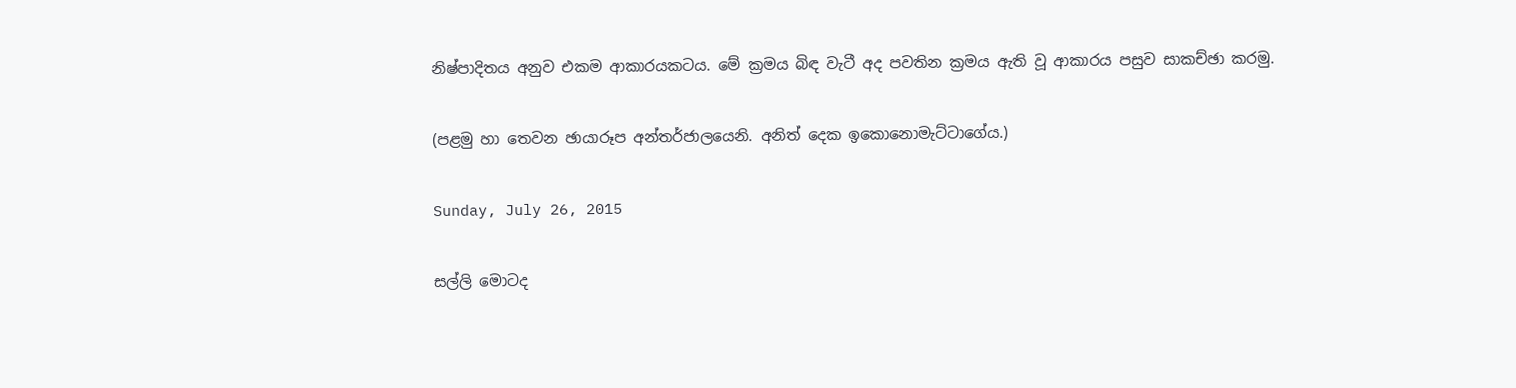නිෂ්පාදිතය අනුව එකම ආකාරයකටය. මේ ක්‍රමය බිඳ වැටී අද පවතින ක්‍රමය ඇති වූ ආකාරය පසුව සාකච්ඡා කරමු.

(පළමු හා තෙවන ඡායාරූප අන්තර්ජාලයෙනි. අනිත් දෙක ඉකොනොමැට්ටාගේය.)

Sunday, July 26, 2015

සල්ලි මොටද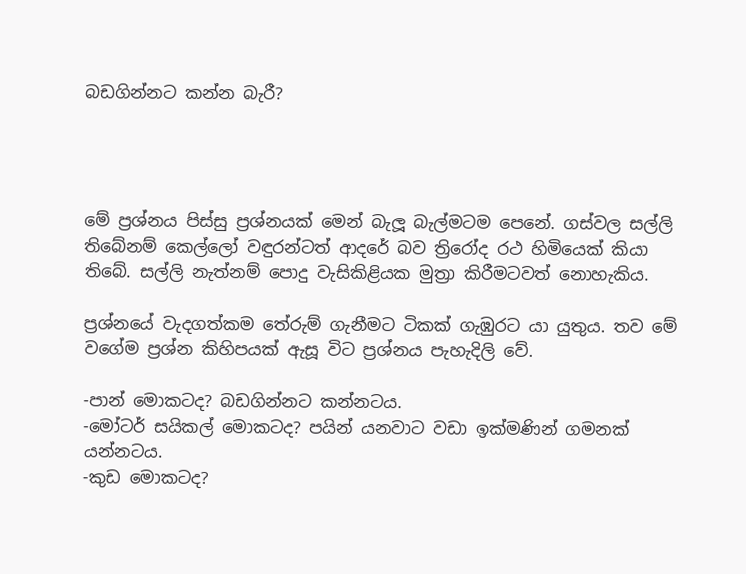බඩගින්නට කන්න බැරී?




මේ ප්‍රශ්නය පිස්සු ප්‍රශ්නයක් මෙන් බැලූ බැල්මටම පෙනේ. ගස්වල සල්ලි තිබේනම් කෙල්ලෝ වඳුරන්ටත් ආදරේ බව ත්‍රිරෝද රථ හිමියෙක් කියා තිබේ. සල්ලි නැත්නම් පොදු වැසිකිළියක මුත්‍රා කිරීමටවත් නොහැකිය.

ප්‍රශ්නයේ වැදගත්කම තේරුම් ගැනීමට ටිකක් ගැඹුරට යා යුතුය. තව මේ වගේම ප්‍රශ්න කිහිපයක් ඇසූ විට ප්‍රශ්නය පැහැදිලි වේ.

-පාන් මොකටද? බඩගින්නට කන්නටය.
-මෝටර් සයිකල් මොකටද? පයින් යනවාට වඩා ඉක්මණින් ගමනක් යන්නටය.
-කුඩ මොකටද?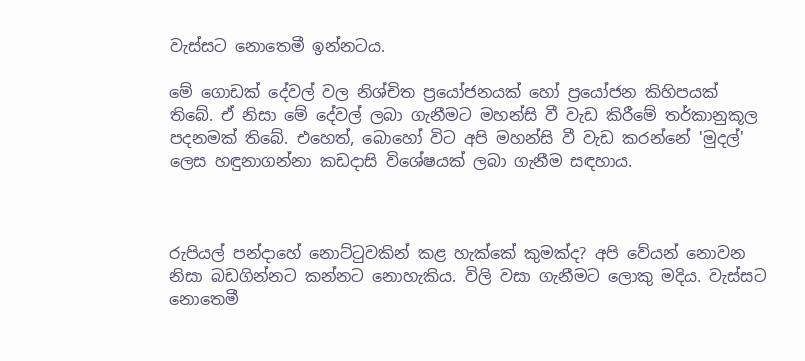වැස්සට නොතෙමී ඉන්නටය.

මේ ගොඩක් දේවල් වල නිශ්චිත ප්‍රයෝජනයක් හෝ ප්‍රයෝජන කිහිපයක් තිබේ. ඒ නිසා මේ දේවල් ලබා ගැනීමට මහන්සි වී වැඩ කිරීමේ තර්කානුකූල පදනමක් තිබේ. එහෙත්, බොහෝ විට අපි මහන්සි වී වැඩ කරන්නේ 'මුදල්' ලෙස හඳුනාගන්නා කඩදාසි විශේෂයක් ලබා ගැනීම සඳහාය.



රුපියල් පන්දාහේ නොට්ටුවකින් කළ හැක්කේ කුමක්ද? අපි වේයන් නොවන නිසා බඩගින්නට කන්නට නොහැකිය. විලි වසා ගැනීමට ලොකු මදිය. වැස්සට නොතෙමී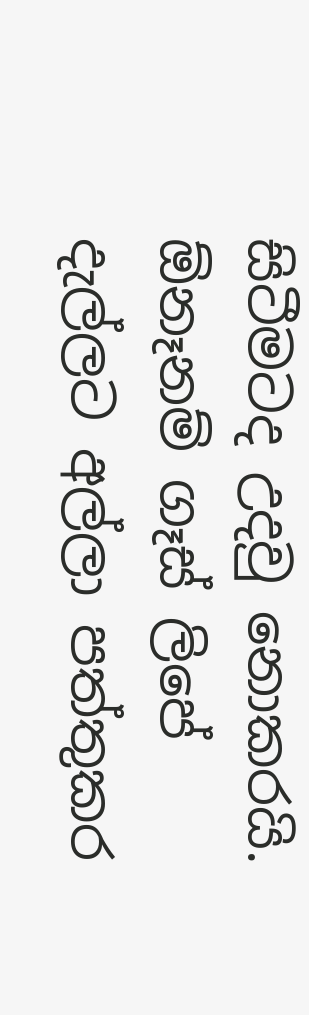සිටීමටද උදවු නොකරයි. ඕනෑනම් ගෑස්‌ ලිපේ දැල්ලට අල්ලා පත්තුකර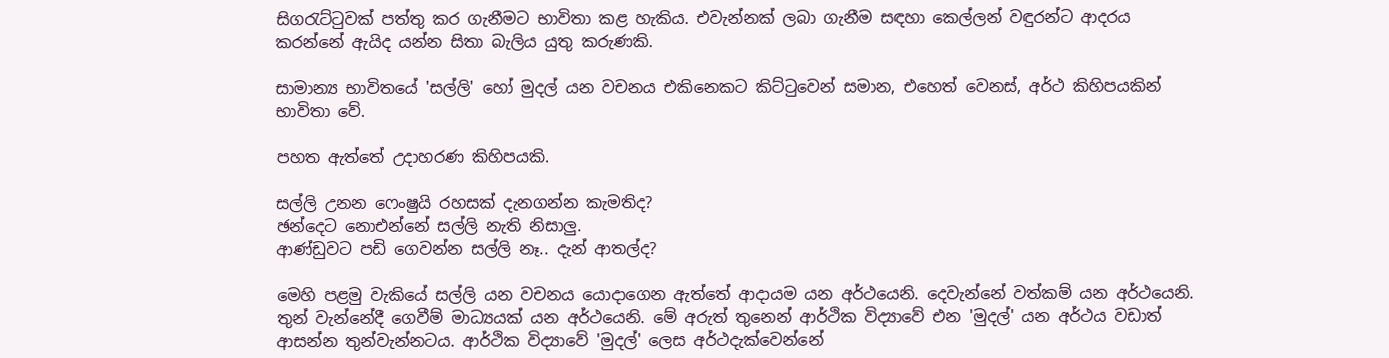සිගරැට්ටුවක් පත්තු කර ගැනීමට භාවිතා කළ හැකිය. එවැන්නක් ලබා ගැනීම සඳහා කෙල්ලන් වඳුරන්ට ආදරය කරන්නේ ඇයිද යන්න සිතා බැලිය යුතු කරුණකි.

සාමාන්‍ය භාවිතයේ 'සල්ලි' හෝ මුදල් යන වචනය එකිනෙකට කිට්ටුවෙන් සමාන, එහෙත් වෙනස්, අර්ථ කිහිපයකින් භාවිතා වේ.

පහත ඇත්තේ උදාහරණ කිහිපයකි.

සල්ලි උනන ෆෙංෂුයි රහසක් දැනගන්න කැමතිද?
ඡන්දෙට නොඑන්නේ සල්ලි නැති නිසාලු.
ආණ්ඩුවට පඩි ගෙවන්න සල්ලි නෑ.. දැන් ආතල්ද?

මෙහි පළමු වැකියේ සල්ලි යන වචනය යොදාගෙන ඇත්තේ ආදායම යන අර්ථයෙනි. දෙවැන්නේ වත්කම් යන අර්ථයෙනි. තුන් වැන්නේදී ගෙවීම් මාධ්‍යයක් යන අර්ථයෙනි. මේ අරුත් තුනෙන් ආර්ථික විද්‍යාවේ එන 'මුදල්' යන අර්ථය වඩාත් ආසන්න තුන්වැන්නටය. ආර්ථික විද්‍යාවේ 'මුදල්' ලෙස අර්ථදැක්වෙන්නේ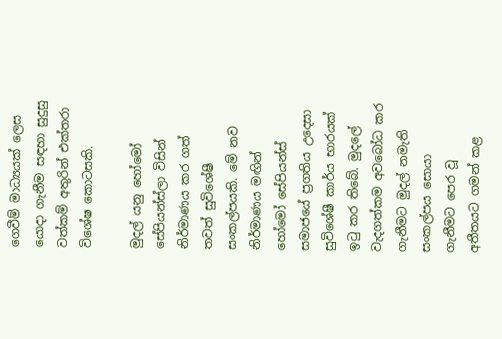ගෙවීම් මාධ්‍යයක් ලෙස යොදා ගැනීම සඳහා සුදුසු වත්කම් අතුරින් එක්තරා විශේෂ කොටසකි.

මුදල් යනු හෝමෝ සේපියන්ස්ලා විසින් නිර්මාණය කර ගත් තවත් සුවිශේෂී සංකල්පයකි. මේ නව නිර්මාණය මඟින් හෝමෝ සේපියන්ස් සමාජයේ ප්‍රගතිය උදෙසා සුවිශේෂී කාර්ය භාරයක් ඉටු කර තිබේ. මුදලේ වැදගත්කම අවබෝධ කර ගැනීමට මුදල් නමැති සංකල්පය සොයා ගැනීමට පෙර වූ අතීතයට ගමන් කළ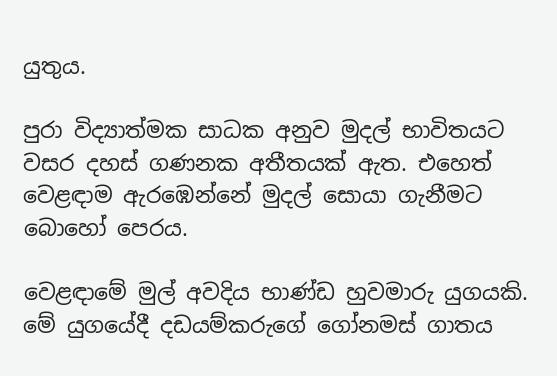යුතුය.

පුරා විද්‍යාත්මක සාධක අනුව මුදල් භාවිතයට වසර දහස් ගණනක අතීතයක් ඇත. එහෙත් වෙළඳාම ඇරඹෙන්නේ මුදල් සොයා ගැනීමට බොහෝ පෙරය.

වෙළඳාමේ මුල් අවදිය භාණ්ඩ හුවමාරු යුගයකි. මේ යුගයේදී දඩයම්කරුගේ ගෝනමස් ගාතය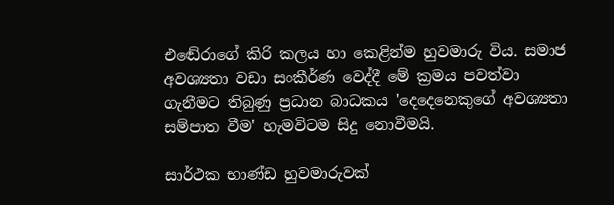එඬේරාගේ කිරි කලය හා කෙළින්ම හුවමාරු විය. සමාජ අවශ්‍යතා වඩා සංකීර්ණ වෙද්දී මේ ක්‍රමය පවත්වා ගැනීමට තිබුණු ප්‍රධාන බාධකය 'දෙදෙනෙකුගේ අවශ්‍යතා සම්පාත වීම' හැමවිටම සිදු නොවීමයි.

සාර්ථක භාණ්ඩ හුවමාරුවක්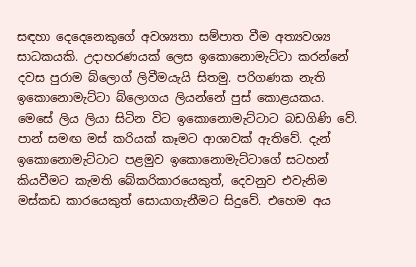සඳහා දෙදෙනෙකුගේ අවශ්‍යතා සම්පාත වීම අත්‍යවශ්‍ය සාධකයකි. උදාහරණයක් ලෙස ඉකොනොමැට්ටා කරන්නේ දවස පුරාම බ්ලොග් ලිවීමයැයි සිතමු. පරිගණක නැති ඉකොනොමැට්ටා බ්ලොගය ලියන්නේ පුස් කොළයකය. මෙසේ ලිය ලියා සිටින විට ඉකොනොමැට්ටාට බඩගිණි වේ. පාන් සමඟ මස් කරියක් කෑමට ආශාවක් ඇතිවේ. දැන් ඉකොනොමැට්ටාට පළමුව ඉකොනොමැට්ටාගේ සටහන් කියවීමට කැමති බේකරිකාරයෙකුත්, දෙවනුව එවැනිම මස්කඩ කාරයෙකුත් සොයාගැනීමට සිදුවේ. එහෙම අය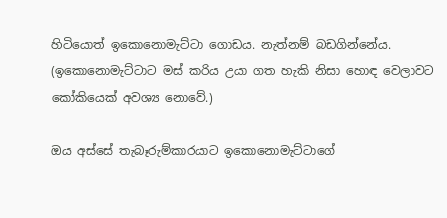හිටියොත් ඉකොනොමැට්ටා ගොඩය. නැත්නම් බඩගින්නේය. (ඉකොනොමැට්ටාට මස් කරිය උයා ගත හැකි නිසා හොඳ වෙලාවට කෝකියෙක් අවශ්‍ය නොවේ.)

ඔය අස්සේ තැබෑරුම්කාරයාට ඉකොනොමැට්ටාගේ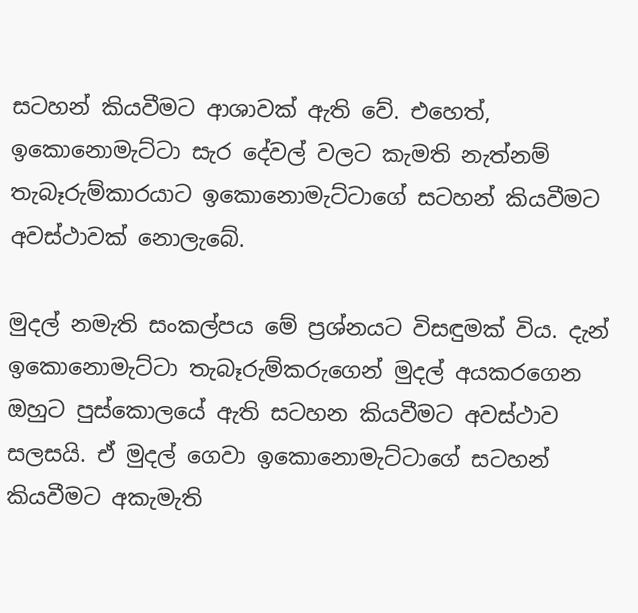සටහන් කියවීමට ආශාවක් ඇති වේ. එහෙත්, ඉකොනොමැට්ටා සැර දේවල් වලට කැමති නැත්නම් තැබෑරුම්කාරයාට ඉකොනොමැට්ටාගේ සටහන් කියවීමට අවස්ථාවක් නොලැබේ.

මුදල් නමැති සංකල්පය මේ ප්‍රශ්නයට විසඳුමක් විය. දැන් ඉකොනොමැට්ටා තැබෑරුම්කරුගෙන් මුදල් අයකරගෙන ඔහුට පුස්කොලයේ ඇති සටහන කියවීමට අවස්ථාව සලසයි. ඒ මුදල් ගෙවා ඉකොනොමැට්ටාගේ සටහන් කියවීමට අකැමැති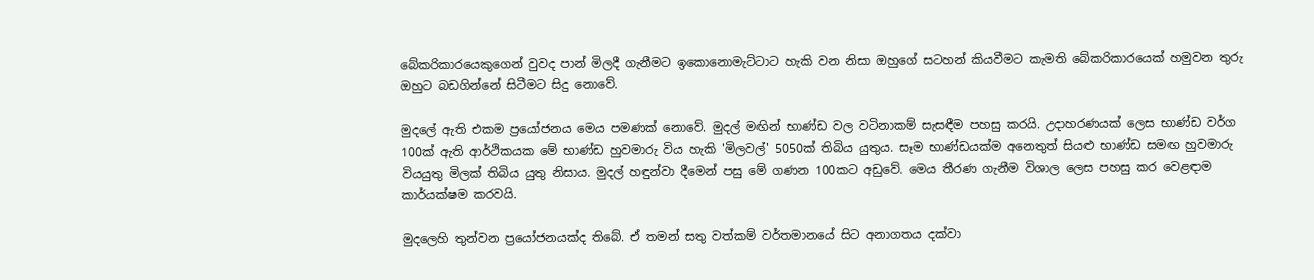බේකරිකාරයෙකුගෙන් වුවද පාන් මිලදී ගැනීමට ඉකොනොමැට්ටාට හැකි වන නිසා ඔහුගේ සටහන් කියවීමට කැමති බේකරිකාරයෙක් හමුවන තුරු ඔහුට බඩගින්නේ සිටීමට සිදු නොවේ.

මුදලේ ඇති එකම ප්‍රයෝජනය මෙය පමණක් නොවේ. මුදල් මඟින් භාණ්ඩ වල වටිනාකම් සැසඳීම පහසු කරයි. උදාහරණයක් ලෙස භාණ්ඩ වර්ග 100ක් ඇති ආර්ථිකයක මේ භාණ්ඩ හුවමාරු විය හැකි 'මිලවල්' 5050ක් තිබිය යුතුය. සෑම භාණ්ඩයක්ම අනෙතුත් සියළු භාණ්ඩ සමඟ හුවමාරු වියයුතු මිලක් තිබිය යුතු නිසාය. මුදල් හඳුන්වා දීමෙන් පසු මේ ගණන 100කට අඩුවේ. මෙය තීරණ ගැනීම විශාල ලෙස පහසු කර වෙළඳාම කාර්යක්ෂම කරවයි.

මුදලෙහි තුන්වන ප්‍රයෝජනයක්ද තිබේ. ඒ තමන් සතු වත්කම් වර්තමානයේ සිට අනාගතය දක්වා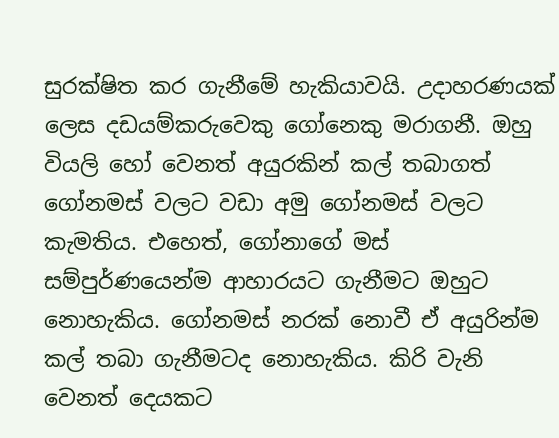සුරක්ෂිත කර ගැනීමේ හැකියාවයි. උදාහරණයක් ලෙස දඩයම්කරුවෙකු ගෝනෙකු මරාගනී. ඔහු වියලි හෝ වෙනත් අයුරකින් කල් තබාගත් ගෝනමස් වලට වඩා අමු ගෝනමස් වලට කැමතිය. එහෙත්, ගෝනාගේ මස් සම්පුර්ණයෙන්ම ආහාරයට ගැනීමට ඔහුට නොහැකිය. ගෝනමස් නරක් නොවී ඒ අයුරින්ම කල් තබා ගැනීමටද නොහැකිය. කිරි වැනි වෙනත් දෙයකට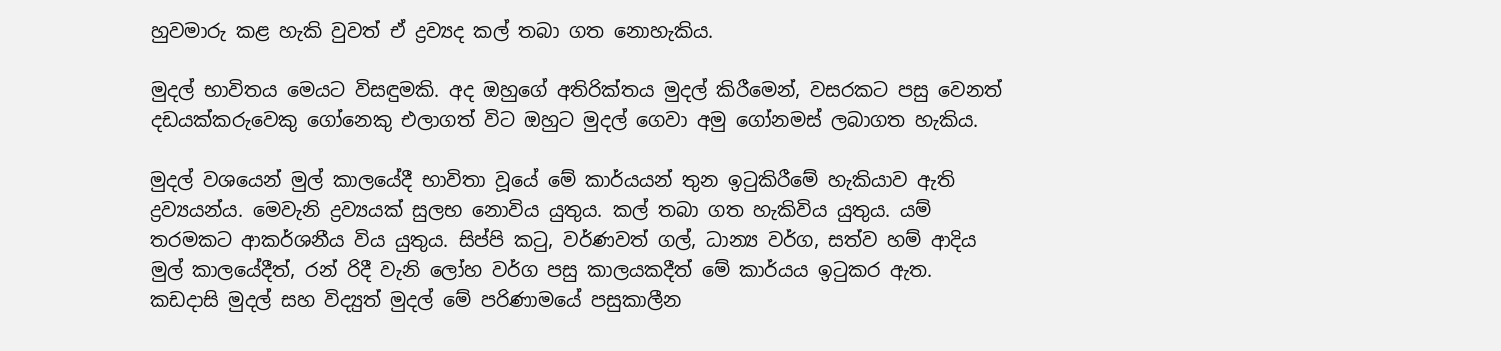හුවමාරු කළ හැකි වුවත් ඒ ද්‍රව්‍යද කල් තබා ගත නොහැකිය.

මුදල් භාවිතය මෙයට විසඳුමකි. අද ඔහුගේ අතිරික්තය මුදල් කිරීමෙන්, වසරකට පසු වෙනත් දඩයක්කරුවෙකු ගෝනෙකු එලාගත් විට ඔහුට මුදල් ගෙවා අමු ගෝනමස් ලබාගත හැකිය.

මුදල් වශයෙන් මුල් කාලයේදී භාවිතා වූයේ මේ කාර්යයන් තුන ඉටුකිරීමේ හැකියාව ඇති ද්‍රව්‍යයන්ය. මෙවැනි ද්‍රව්‍යයක් සුලභ නොවිය යුතුය. කල් තබා ගත හැකිවිය යුතුය. යම් තරමකට ආකර්ශනීය විය යුතුය. සිප්පි කටු, වර්ණවත් ගල්, ධාන්‍ය වර්ග, සත්ව හම් ආදිය මුල් කාලයේදීත්, රන් රිදී වැනි ලෝහ වර්ග පසු කාලයකදීත් මේ කාර්යය ඉටුකර ඇත. කඩදාසි මුදල් සහ විද්‍යුත් මුදල් මේ පරිණාමයේ පසුකාලීන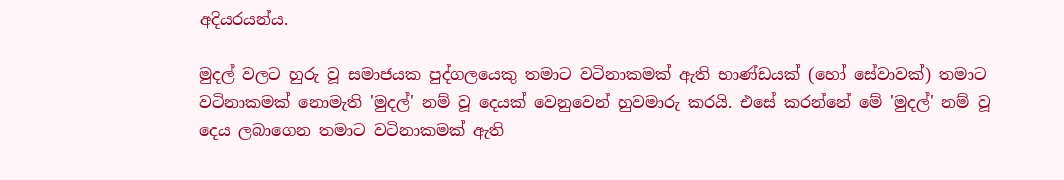අදියරයන්ය.

මුදල් වලට හුරු වූ සමාජයක පුද්ගලයෙකු තමාට වටිනාකමක් ඇති භාණ්ඩයක් (හෝ සේවාවක්) තමාට වටිනාකමක් නොමැති 'මුදල්' නම් වූ දෙයක් වෙනුවෙන් හුවමාරු කරයි. එසේ කරන්නේ මේ 'මුදල්' නම් වූ දෙය ලබාගෙන තමාට වටිනාකමක් ඇති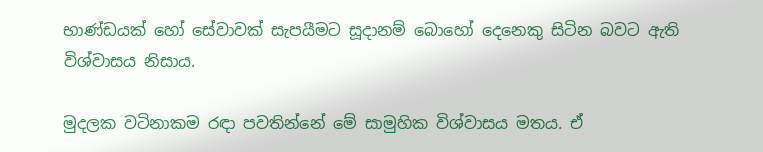භාණ්ඩයක් හෝ සේවාවක් සැපයීමට සූදානම් බොහෝ දෙනෙකු සිටින බවට ඇති විශ්වාසය නිසාය.

මුදලක වටිනාකම රඳා පවතින්නේ මේ සාමුහික විශ්වාසය මතය. ඒ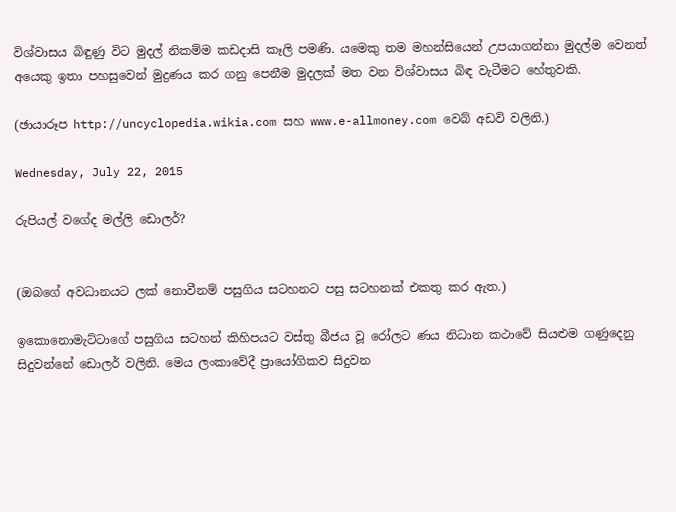විශ්වාසය බිඳුණු විට මුදල් නිකම්ම කඩදාසි කෑලි පමණි. යමෙකු තම මහන්සියෙන් උපයාගන්නා මුදල්ම වෙනත් අයෙකු ඉතා පහසුවෙන් මුද්‍රණය කර ගනු පෙනීම මුදලක් මත වන විශ්වාසය බිඳ වැටීමට හේතුවකි.

(ඡායාරූප http://uncyclopedia.wikia.com සහ www.e-allmoney.com වෙබ් අඩවි වලිනි.)

Wednesday, July 22, 2015

රුපියල් වගේද මල්ලි ඩොලර්?


(ඔබගේ අවධානයට ලක් නොවීනම් පසුගිය සටහනට පසු සටහනක් එකතු කර ඇත.)

ඉකොනොමැට්ටාගේ පසුගිය සටහන් කිහිපයට වස්තු බීජය වූ රෝලට ණය නිධාන කථාවේ සියළුම ගණුදෙනු සිදුවන්නේ ඩොලර් වලිනි. මෙය ලංකාවේදී ප්‍රායෝගිකව සිදුවන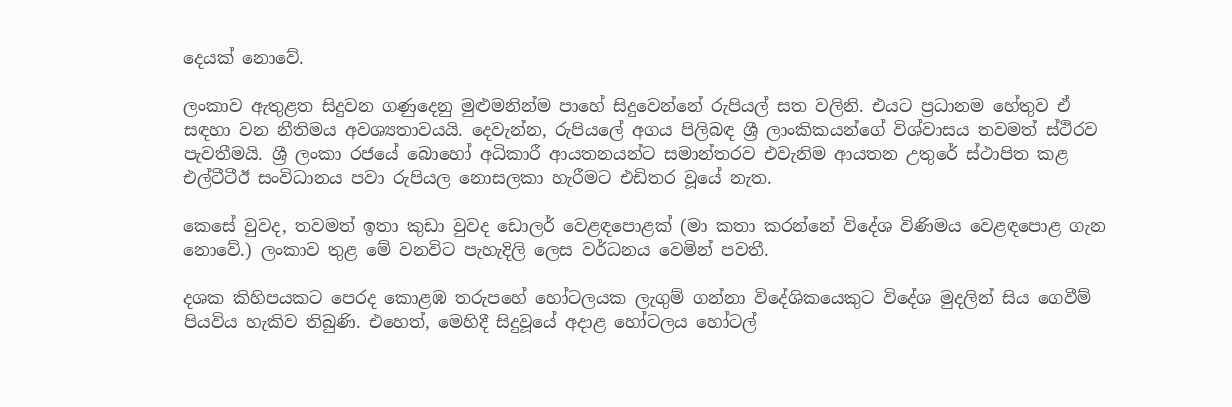දෙයක් නොවේ.

ලංකාව ඇතුළත සිදුවන ගණුදෙනු මුළුමනින්ම පාහේ සිදුවෙන්නේ රුපියල් සත වලිනි. එයට ප්‍රධානම හේතුව ඒ සඳහා වන නීතිමය අවශ්‍යතාවයයි. දෙවැන්න, රුපියලේ අගය පිලිබඳ ශ්‍රී ලාංකිකයන්ගේ විශ්වාසය තවමත් ස්ථිරව පැවතීමයි. ශ්‍රී ලංකා රජයේ බොහෝ අධිකාරී ආයතනයන්ට සමාන්තරව එවැනිම ආයතන උතුරේ ස්ථාපිත කළ එල්ටීටීඊ සංවිධානය පවා රුපියල නොසලකා හැරීමට එඩිතර වූයේ නැත.

කෙසේ වුවද, තවමත් ඉතා කුඩා වුවද ඩොලර් වෙළඳපොළක් (මා කතා කරන්නේ විදේශ විණිමය වෙළඳපොළ ගැන නොවේ.) ලංකාව තුළ මේ වනවිට පැහැදිලි ලෙස වර්ධනය වෙමින් පවතී.

දශක කිහිපයකට පෙරද කොළඹ තරුපහේ හෝටලයක ලැගුම් ගන්නා විදේශිකයෙකුට විදේශ මුදලින් සිය ගෙවීම් පියවිය හැකිව තිබුණි. එහෙත්, මෙහිදී සිදුවූයේ අදාළ හෝටලය හෝටල්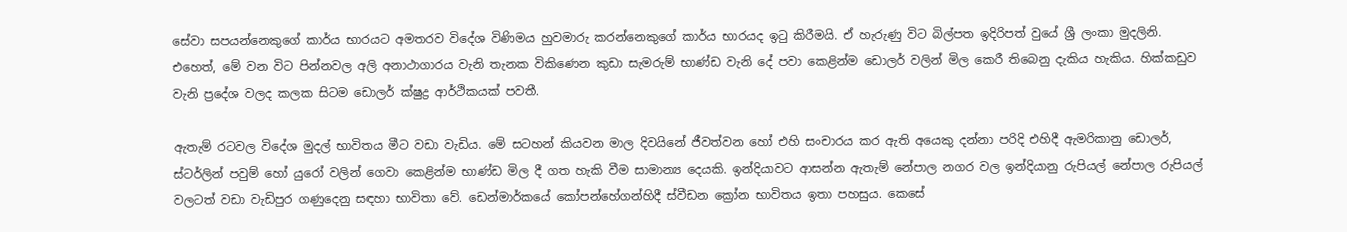සේවා සපයන්නෙකුගේ කාර්ය භාරයට අමතරව විදේශ විණිමය හුවමාරු කරන්නෙකුගේ කාර්ය භාරයද ඉටු කිරීමයි. ඒ හැරුණු විට බිල්පත ඉදිරිපත් වුයේ ශ්‍රී ලංකා මුදලිනි. එහෙත්, මේ වන විට පින්නවල අලි අනාථාගාරය වැනි තැනක විකිණෙන කුඩා සැමරුම් භාණ්ඩ වැනි දේ පවා කෙළින්ම ඩොලර් වලින් මිල කෙරී තිබෙනු දැකිය හැකිය. හික්කඩුව වැනි ප්‍රදේශ වලද කලක සිටම ඩොලර් ක්ෂුද්‍ර ආර්ථිකයක් පවතී.

ඇතැම් රටවල විදේශ මුදල් භාවිතය මීට වඩා වැඩිය. මේ සටහන් කියවන මාල දිවයිනේ ජීවත්වන හෝ එහි සංචාරය කර ඇති අයෙකු දන්නා පරිදි එහිදී ඇමරිකානු ඩොලර්, ස්ටර්ලින් පවුම් හෝ යුරෝ වලින් ගෙවා කෙළින්ම භාණ්ඩ මිල දී ගත හැකි වීම සාමාන්‍ය දෙයකි. ඉන්දියාවට ආසන්න ඇතැම් නේපාල නගර වල ඉන්දියානු රුපියල් නේපාල රුපියල් වලටත් වඩා වැඩිපුර ගණුදෙනු සඳහා භාවිතා වේ. ඩෙන්මාර්කයේ කෝපන්හේගන්හිදී ස්වීඩන ක්‍රෝන භාවිතය ඉතා පහසුය. කෙසේ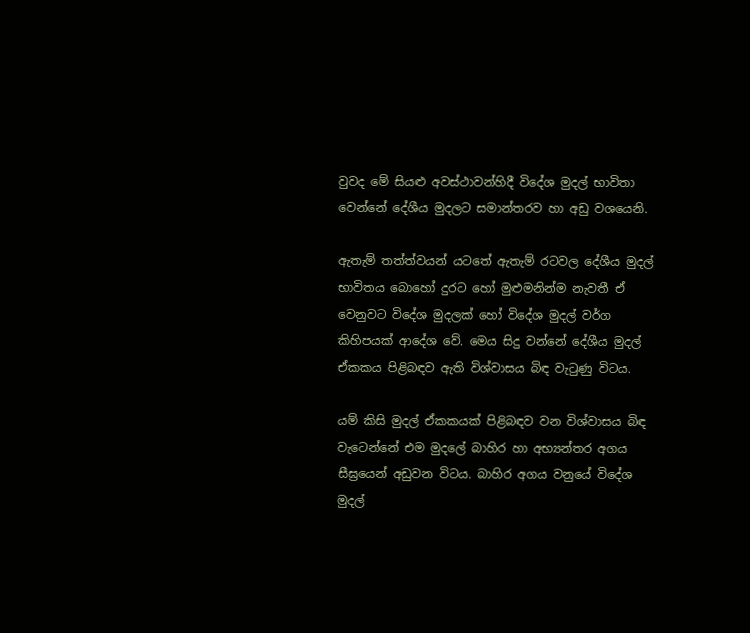වුවද මේ සියළු අවස්ථාවන්හිදී විදේශ මුදල් භාවිතා වෙන්නේ දේශීය මුදලට සමාන්තරව හා අඩු වශයෙනි.

ඇතැම් තත්ත්වයන් යටතේ ඇතැම් රටවල දේශීය මුදල් භාවිතය බොහෝ දුරට හෝ මුළුමනින්ම නැවතී ඒ වෙනුවට විදේශ මුදලක් හෝ විදේශ මුදල් වර්ග කිහිපයක් ආදේශ වේ. මෙය සිදු වන්නේ දේශීය මුදල් ඒකකය පිළිබඳව ඇති විශ්වාසය බිඳ වැටුණු විටය.

යම් කිසි මුදල් ඒකකයක් පිළිබඳව වන විශ්වාසය බිඳ වැටෙන්නේ එම මුදලේ බාහිර හා අභ්‍යන්තර අගය සීඝ්‍රයෙන් අඩුවන විටය. බාහිර අගය වනුයේ විදේශ මුදල්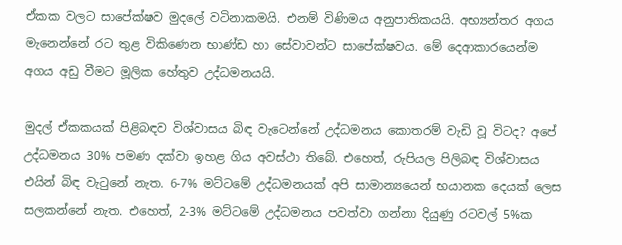ඒකක වලට සාපේක්ෂව මුදලේ වටිනාකමයි. එනම් විණිමය අනුපාතිකයයි. අභ්‍යන්තර අගය මැනෙන්නේ රට තුළ විකිණෙන භාණ්ඩ හා සේවාවන්ට සාපේක්ෂවය. මේ දෙආකාරයෙන්ම අගය අඩු වීමට මූලික හේතුව උද්ධමනයයි.

මුදල් ඒකකයක් පිළිබඳව විශ්වාසය බිඳ වැටෙන්නේ උද්ධමනය කොතරම් වැඩි වූ විටද? අපේ උද්ධමනය 30% පමණ දක්වා ඉහළ ගිය අවස්ථා තිබේ. එහෙත්, රුපියල පිලිබඳ විශ්වාසය එයින් බිඳ වැටුනේ නැත. 6-7% මට්ටමේ උද්ධමනයක් අපි සාමාන්‍යයෙන් භයානක දෙයක් ලෙස සලකන්නේ නැත. එහෙත්, 2-3% මට්ටමේ උද්ධමනය පවත්වා ගන්නා දියුණු රටවල් 5%ක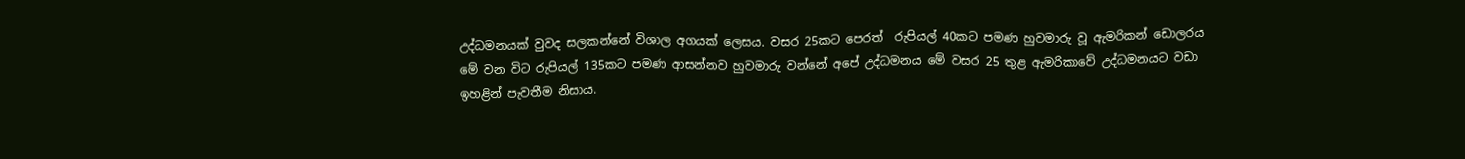උද්ධමනයක් වුවද සලකන්නේ විශාල අගයක් ලෙසය. වසර 25කට පෙරත්  රුපියල් 40කට පමණ හුවමාරු වූ ඇමරිකන් ඩොලරය මේ වන විට රුපියල් 135කට පමණ ආසන්නව හුවමාරු වන්නේ අපේ උද්ධමනය මේ වසර 25 තුළ ඇමරිකාවේ උද්ධමනයට වඩා ඉහළින් පැවතීම නිසාය.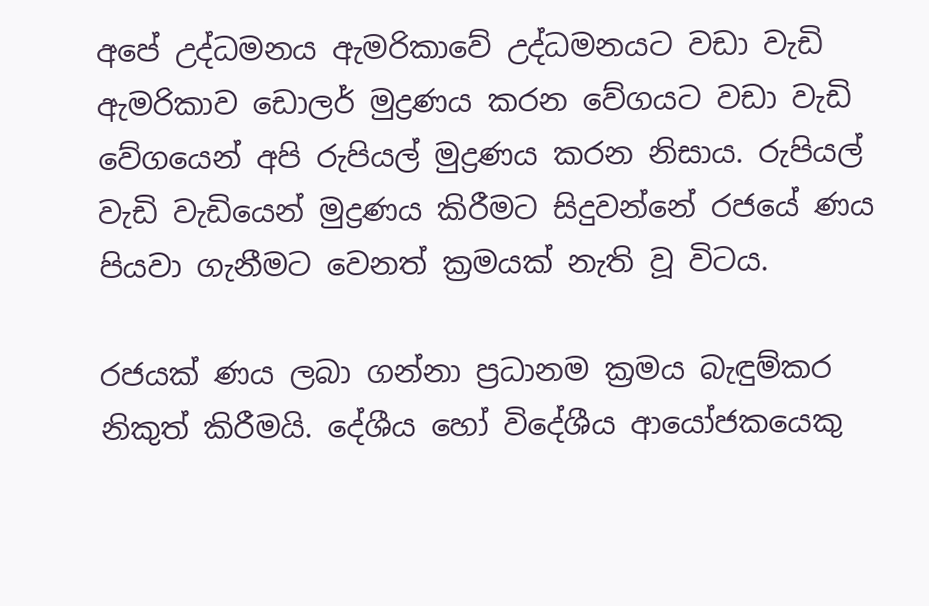අපේ උද්ධමනය ඇමරිකාවේ උද්ධමනයට වඩා වැඩි ඇමරිකාව ඩොලර් මුද්‍රණය කරන වේගයට වඩා වැඩි වේගයෙන් අපි රුපියල් මුද්‍රණය කරන නිසාය. රුපියල් වැඩි වැඩියෙන් මුද්‍රණය කිරීමට සිදුවන්නේ රජයේ ණය පියවා ගැනීමට වෙනත් ක්‍රමයක් නැති වූ විටය.

රජයක් ණය ලබා ගන්නා ප්‍රධානම ක්‍රමය බැඳුම්කර නිකුත් කිරීමයි. දේශීය හෝ විදේශීය ආයෝජකයෙකු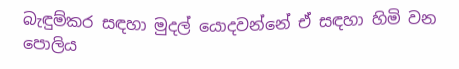බැඳුම්කර සඳහා මුදල් යොදවන්නේ ඒ සඳහා හිමි වන පොලිය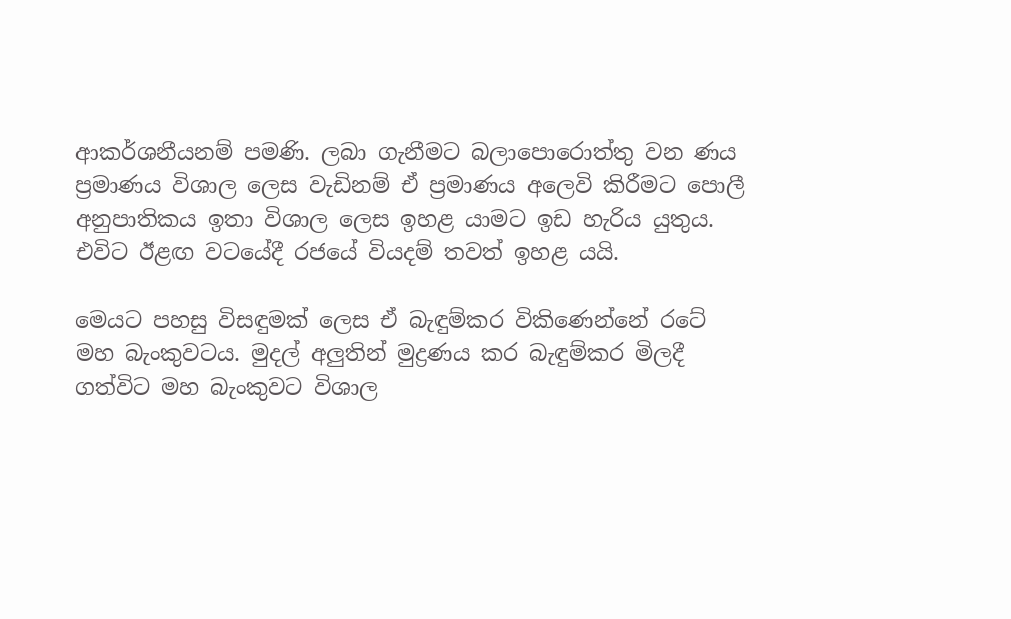ආකර්ශනීයනම් පමණි. ලබා ගැනීමට බලාපොරොත්තු වන ණය ප්‍රමාණය විශාල ලෙස වැඩිනම් ඒ ප්‍රමාණය අලෙවි කිරීමට පොලී අනුපාතිකය ඉතා විශාල ලෙස ඉහළ යාමට ඉඩ හැරිය යුතුය. එවිට ඊළඟ වටයේදී රජයේ වියදම් තවත් ඉහළ යයි.

මෙයට පහසු විසඳුමක් ලෙස ඒ බැඳුම්කර විකිණෙන්නේ රටේ මහ බැංකුවටය. මුදල් අලුතින් මුද්‍රණය කර බැඳුම්කර මිලදී ගත්විට මහ බැංකුවට විශාල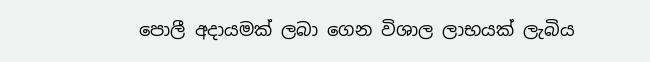පොලී අදායමක් ලබා ගෙන විශාල ලාභයක් ලැබිය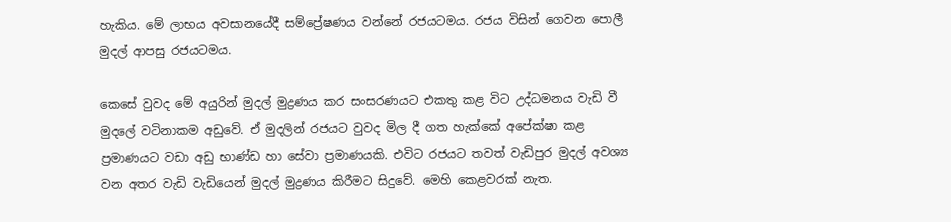හැකිය. මේ ලාභය අවසානයේදී සම්ප්‍රේෂණය වන්නේ රජයටමය. රජය විසින් ගෙවන පොලී මුදල් ආපසු රජයටමය.

කෙසේ වුවද මේ අයුරින් මුදල් මුද්‍රණය කර සංසරණයට එකතු කළ විට උද්ධමනය වැඩි වී මුදලේ වටිනාකම අඩුවේ. ඒ මුදලින් රජයට වුවද මිල දී ගත හැක්කේ අපේක්ෂා කළ ප්‍රමාණයට වඩා අඩු භාණ්ඩ හා සේවා ප්‍රමාණයකි. එවිට රජයට තවත් වැඩිපුර මුදල් අවශ්‍ය වන අතර වැඩි වැඩියෙන් මුදල් මුද්‍රණය කිරීමට සිදුවේ. මෙහි කෙළවරක් නැත.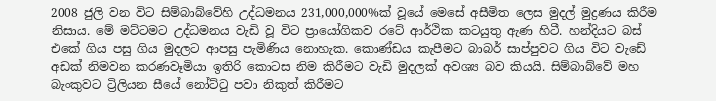2008 ජුලි වන විට සිම්බාබ්වේහි උද්ධමනය 231,000,000%ක් වූයේ මෙසේ අසීමිත ලෙස මුදල් මුද්‍රණය කිරීම නිසාය. මේ මට්ටමට උද්ධමනය වැඩි වූ විට ප්‍රායෝගිකව රටේ ආර්ථික කටයුතු ඇණ හිටී. හන්දියට බස් එකේ ගිය පසු ගිය මුදලට ආපසු පැමිණිය නොහැක. කොණ්ඩය කැපීමට බාබර් සාප්පුවට ගිය විට වැඩේ අඩක් නිමවන කරණවෑමියා ඉතිරි කොටස නිම කිරීමට වැඩි මුදලක් අවශ්‍ය බව කියයි. සිම්බාබ්වේ මහ බැංකුවට ට්‍රිලියන සීයේ නෝට්ටු පවා නිකුත් කිරීමට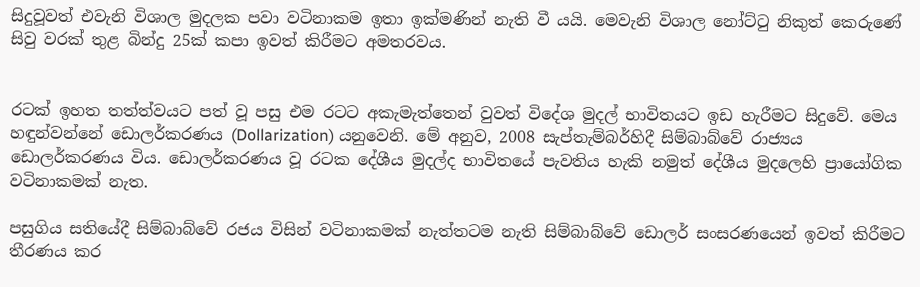සිදුවූවත් එවැනි විශාල මුදලක පවා වටිනාකම ඉතා ඉක්මණින් නැති වී යයි. මෙවැනි විශාල නෝට්ටු නිකුත් කෙරුණේ සිවු වරක් තුළ බින්දු 25ක් කපා ඉවත් කිරීමට අමතරවය.


රටක් ඉහත තත්ත්වයට පත් වූ පසු එම රටට අකැමැත්තෙන් වුවත් විදේශ මුදල් භාවිතයට ඉඩ හැරීමට සිදුවේ. මෙය හඳුන්වන්නේ ඩොලර්කරණය (Dollarization) යනුවෙනි. මේ අනුව, 2008 සැප්තැම්බර්හිදී සිම්බාබ්වේ රාජ්‍යය ඩොලර්කරණය විය. ඩොලර්කරණය වූ රටක දේශීය මුදල්ද භාවිතයේ පැවතිය හැකි නමුත් දේශීය මුදලෙහි ප්‍රායෝගික වටිනාකමක් නැත.

පසුගිය සතියේදී සිම්බාබ්වේ රජය විසින් වටිනාකමක් නැත්තටම නැති සිම්බාබ්වේ ඩොලර් සංසරණයෙන් ඉවත් කිරීමට තීරණය කර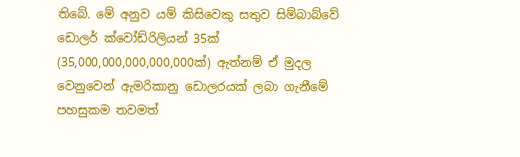තිබේ. මේ අනුව යම් කිසිවෙකු සතුව සිම්බාබ්වේ ඩොලර් ක්වෝඩ්රිලියන් 35ක් (35,000,000,000,000,000ක්) ඇත්නම් ඒ මුදල වෙනුවෙන් ඇමරිකානු ඩොලරයක් ලබා ගැනීමේ පහසුකම තවමත්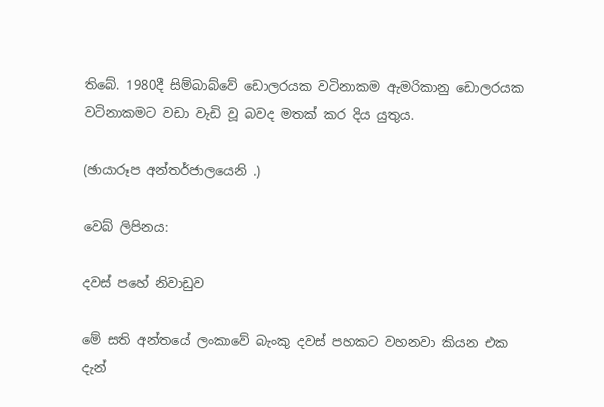තිබේ. 1980දී සිම්බාබ්වේ ඩොලරයක වටිනාකම ඇමරිකානු ඩොලරයක වටිනාකමට වඩා වැඩි වූ බවද මතක් කර දිය යුතුය.

(ඡායාරූප අන්තර්ජාලයෙනි .)

වෙබ් ලිපිනය:

දවස් පහේ නිවාඩුව

මේ සති අන්තයේ ලංකාවේ බැංකු දවස් පහකට වහනවා කියන එක දැන්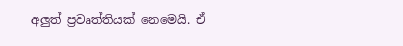අලුත් ප්‍රවෘත්තියක් නෙමෙයි. ඒ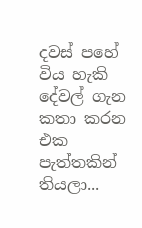දවස් පහේ විය හැකි දේවල් ගැන කතා කරන එක පැත්තකින් තියලා...